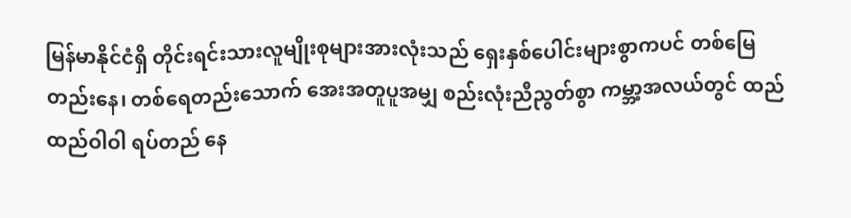မြန်မာနိုင်ငံရှိ တိုင်းရင်းသားလူမျိုးစုများအားလုံးသည် ရှေးနှစ်ပေါင်းများစွာကပင် တစ်မြေတည်းနေ၊ တစ်ရေတည်းသောက် အေးအတူပူအမျှ စည်းလုံးညီညွတ်စွာ ကမ္ဘာ့အလယ်တွင် ထည်ထည်ဝါဝါ ရပ်တည် နေ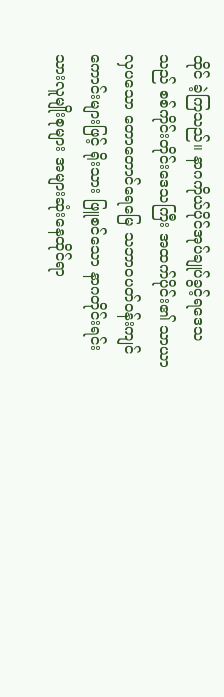ထိုင် ခဲ့ကြသည်။ နာဂကိုယ်ပိုင်အုပ်ချုပ်ခွင့်ရဒေသသည် စစ်ကိုင်းတိုင်းဒေသကြီး အထက်ပိုင်း၏ သာယာလှပသော တောတောင်ရေမြေ သဘာဝပတ်ဝန်းကျင်ကောင်းများဖြင့် ရိုးသား ဖြူစင်သော နာဂတိုင်းရင်းသားလူမျိုးစုများ အများဆုံးနေထိုင်ရာ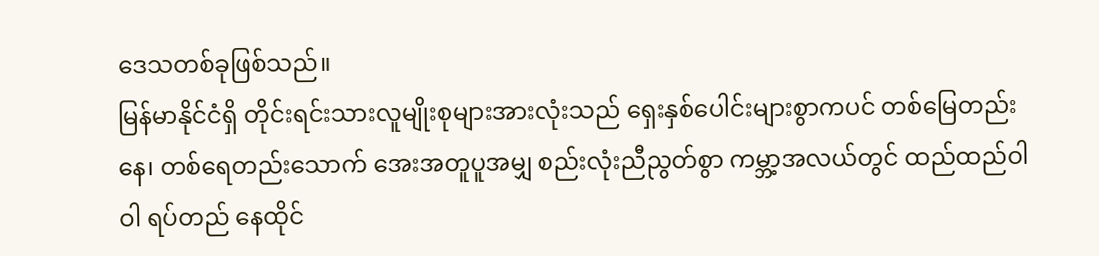ဒေသတစ်ခုဖြစ်သည်။
မြန်မာနိုင်ငံရှိ တိုင်းရင်းသားလူမျိုးစုများအားလုံးသည် ရှေးနှစ်ပေါင်းများစွာကပင် တစ်မြေတည်းနေ၊ တစ်ရေတည်းသောက် အေးအတူပူအမျှ စည်းလုံးညီညွတ်စွာ ကမ္ဘာ့အလယ်တွင် ထည်ထည်ဝါဝါ ရပ်တည် နေထိုင်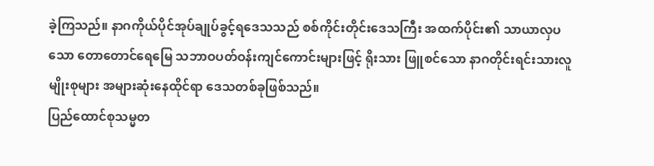ခဲ့ကြသည်။ နာဂကိုယ်ပိုင်အုပ်ချုပ်ခွင့်ရဒေသသည် စစ်ကိုင်းတိုင်းဒေသကြီး အထက်ပိုင်း၏ သာယာလှပသော တောတောင်ရေမြေ သဘာဝပတ်ဝန်းကျင်ကောင်းများဖြင့် ရိုးသား ဖြူစင်သော နာဂတိုင်းရင်းသားလူမျိုးစုများ အများဆုံးနေထိုင်ရာ ဒေသတစ်ခုဖြစ်သည်။
ပြည်ထောင်စုသမ္မတ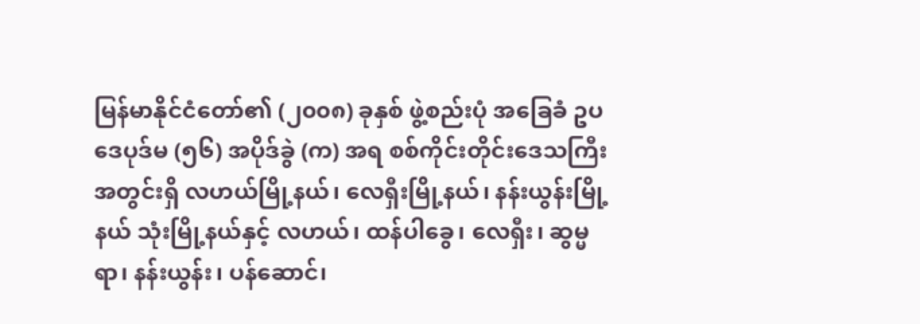မြန်မာနိုင်ငံတော်၏ (၂၀၀၈) ခုနှစ် ဖွဲ့စည်းပုံ အခြေခံ ဥပဒေပုဒ်မ (၅၆) အပိုဒ်ခွဲ (က) အရ စစ်ကိုင်းတိုင်းဒေသကြီး အတွင်းရှိ လဟယ်မြို့နယ်၊ လေရှီးမြို့နယ်၊ နန်းယွန်းမြို့နယ် သုံးမြို့နယ်နှင့် လဟယ်၊ ထန်ပါခွေ၊ လေရှီး၊ ဆွမ္မရာ၊ နန်းယွန်း၊ ပန်ဆောင်၊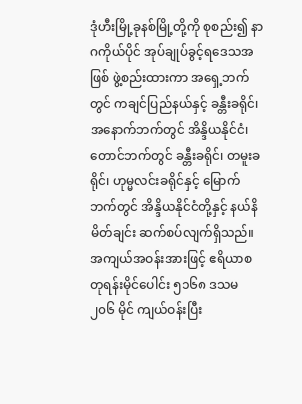ဒုံဟီးမြို့ခုနစ်မြို့တို့ကို စုစည်း၍ နာဂကိုယ်ပိုင် အုပ်ချုပ်ခွင့်ရဒေသအဖြစ် ဖွဲ့စည်းထားကာ အရှေ့ဘက်တွင် ကချင်ပြည်နယ်နှင့် ခန္တီးခရိုင်၊ အနောက်ဘက်တွင် အိန္ဒိယနိုင်ငံ၊ တောင်ဘက်တွင် ခန္တီးခရိုင်၊ တမူးခရိုင်၊ ဟုမ္မလင်းခရိုင်နှင့် မြောက်ဘက်တွင် အိန္ဒိယနိုင်ငံတို့နှင့် နယ်နိမိတ်ချင်း ဆက်စပ်လျက်ရှိသည်။ အကျယ်အဝန်းအားဖြင့် ဧရိယာစတုရန်းမိုင်ပေါင်း ၅၁၆၈ ဒသမ ၂၀၆ မိုင် ကျယ်ဝန်းပြီး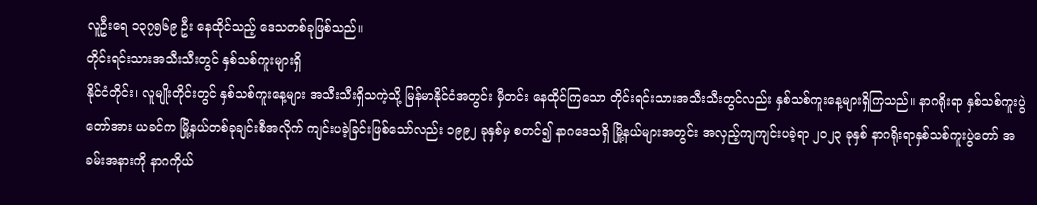လူဦးရေ ၁၃၇၅၆၉ ဦး နေထိုင်သည့် ဒေသတစ်ခုဖြစ်သည်။
တိုင်းရင်းသားအသီးသီးတွင် နှစ်သစ်ကူးများရှိ
နိုင်ငံတိုင်း၊ လူမျိုးတိုင်းတွင် နှစ်သစ်ကူးနေ့များ အသီးသီးရှိသကဲ့သို့ မြန်မာနိုင်ငံအတွင်း မှီတင်း နေထိုင်ကြသော တိုင်းရင်းသားအသီးသီးတွင်လည်း နှစ်သစ်ကူးနေ့များရှိကြသည်။ နာဂရိုးရာ နှစ်သစ်ကူးပွဲတော်အား ယခင်က မြို့နယ်တစ်ခုချင်းစီအလိုက် ကျင်းပခဲ့ခြင်းဖြစ်သော်လည်း ၁၉၉၂ ခုနှစ်မှ စတင်၍ နာဂဒေသရှိ မြို့နယ်များအတွင်း အလှည့်ကျကျင်းပခဲ့ရာ ၂၀၂၃ ခုနှစ် နာဂရိုးရာနှစ်သစ်ကူးပွဲတော် အခမ်းအနားကို နာဂကိုယ်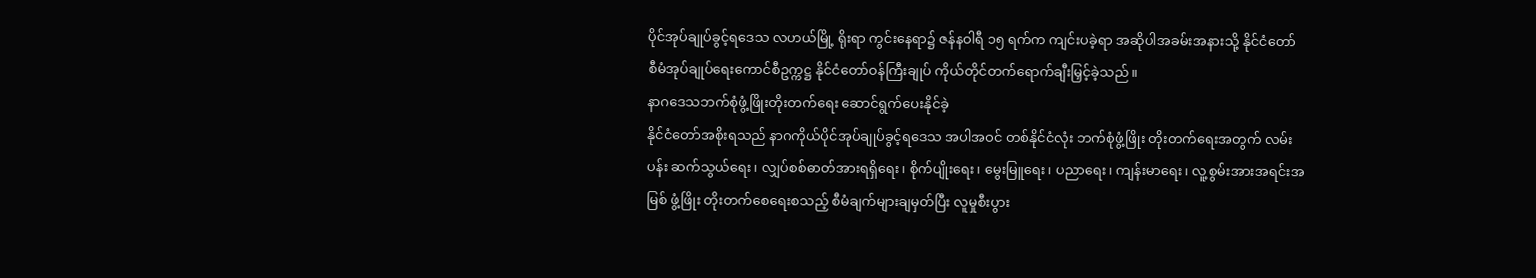ပိုင်အုပ်ချုပ်ခွင့်ရဒေသ လဟယ်မြို့ ရိုးရာ ကွင်းနေရာ၌ ဇန်နဝါရီ ၁၅ ရက်က ကျင်းပခဲ့ရာ အဆိုပါအခမ်းအနားသို့ နိုင်ငံတော် စီမံအုပ်ချုပ်ရေးကောင်စီဥက္ကဋ္ဌ နိုင်ငံတော်ဝန်ကြီးချုပ် ကိုယ်တိုင်တက်ရောက်ချီးမြှင့်ခဲ့သည်။
နာဂဒေသဘက်စုံဖွံ့ဖြိုးတိုးတက်ရေး ဆောင်ရွက်ပေးနိုင်ခဲ့
နိုင်ငံတော်အစိုးရသည် နာဂကိုယ်ပိုင်အုပ်ချုပ်ခွင့်ရဒေသ အပါအဝင် တစ်နိုင်ငံလုံး ဘက်စုံဖွံ့ဖြိုး တိုးတက်ရေးအတွက် လမ်းပန်း ဆက်သွယ်ရေး၊ လျှပ်စစ်ဓာတ်အားရရှိရေး၊ စိုက်ပျိုးရေး၊ မွေးမြူရေး၊ ပညာရေး၊ ကျန်းမာရေး၊ လူ့စွမ်းအားအရင်းအမြစ် ဖွံ့ဖြိုး တိုးတက်စေရေးစသည့် စီမံချက်များချမှတ်ပြီး လူမှုစီးပွား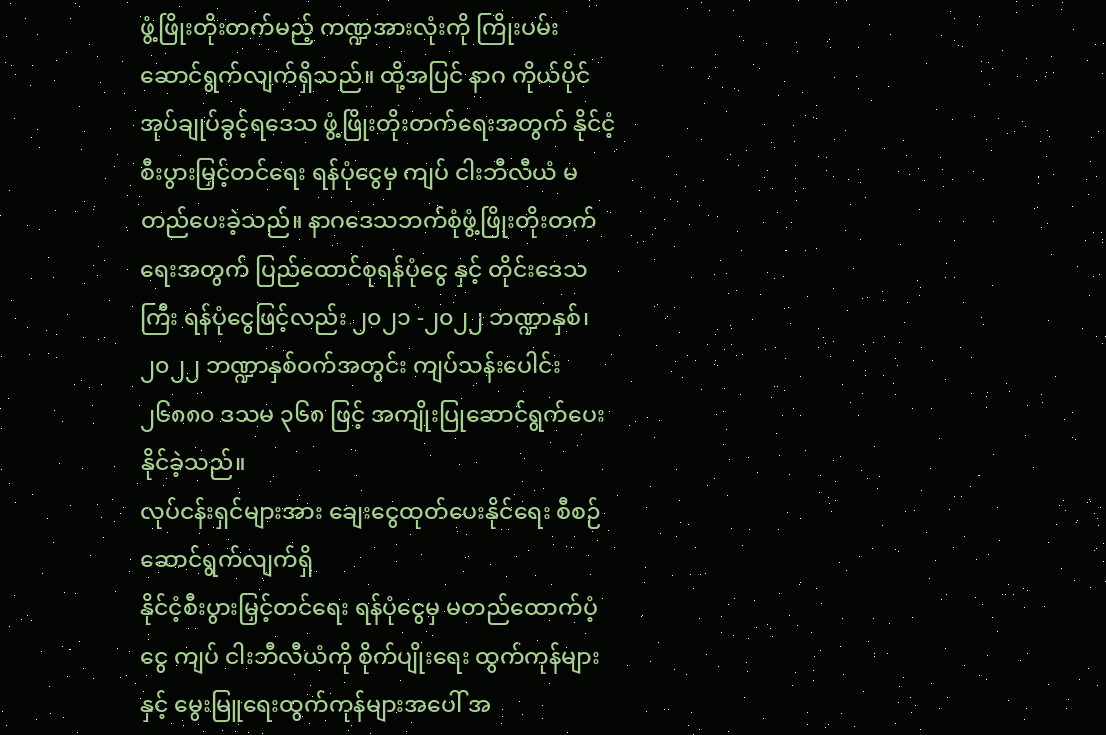ဖွံ့ဖြိုးတိုးတက်မည့် ကဏ္ဍအားလုံးကို ကြိုးပမ်းဆောင်ရွက်လျက်ရှိသည်။ ထို့အပြင် နာဂ ကိုယ်ပိုင်အုပ်ချုပ်ခွင့်ရဒေသ ဖွံ့ဖြိုးတိုးတက်ရေးအတွက် နိုင်ငံ့စီးပွားမြှင့်တင်ရေး ရန်ပုံငွေမှ ကျပ် ငါးဘီလီယံ မတည်ပေးခဲ့သည်။ နာဂဒေသဘက်စုံဖွံ့ဖြိုးတိုးတက်ရေးအတွက် ပြည်ထောင်စုရန်ပုံငွေ နှင့် တိုင်းဒေသကြီး ရန်ပုံငွေဖြင့်လည်း ၂၀၂၁ -၂၀၂၂ ဘဏ္ဍာနှစ်၊ ၂၀၂၂ ဘဏ္ဍာနှစ်ဝက်အတွင်း ကျပ်သန်းပေါင်း ၂၆၈၈၀ ဒသမ ၃၆၈ ဖြင့် အကျိုးပြုဆောင်ရွက်ပေးနိုင်ခဲ့သည်။
လုပ်ငန်းရှင်များအား ချေးငွေထုတ်ပေးနိုင်ရေး စီစဉ်ဆောင်ရွက်လျက်ရှိ
နိုင်ငံ့စီးပွားမြှင့်တင်ရေး ရန်ပုံငွေမှ မတည်ထောက်ပံ့ငွေ ကျပ် ငါးဘီလီယံကို စိုက်ပျိုးရေး ထွက်ကုန်များနှင့် မွေးမြူရေးထွက်ကုန်များအပေါ် အ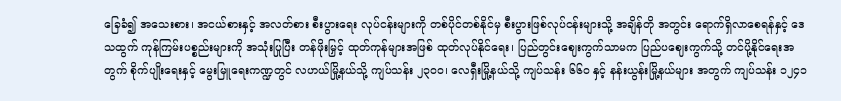ခြေခံ၍ အသေးစား၊ အငယ်စားနှင့် အလတ်စား စီးပွားရေး လုပ်ငန်းများကို တစ်ပိုင်တစ်နိုင်မှ စီးပွားဖြစ်လုပ်ငန်းများသို့ အချိန်တို အတွင်း ရောက်ရှိလာစေရန်နှင့် ဒေသထွက် ကုန်ကြမ်းပစ္စည်းများကို အသုံးပြုပြီး တန်ဖိုးမြှင့် ထုတ်ကုန်များအဖြစ် ထုတ်လုပ်နိုင်ရေး၊ ပြည်တွင်းဈေးကွက်သာမက ပြည်ပဈေးကွက်သို့ တင်ပို့နိုင်ရေးအတွက် စိုက်ပျိုးရေးနှင့် မွေးမြူရေးကဏ္ဍတွင် လဟယ်မြို့နယ်သို့ ကျပ်သန်း ၂၃၀၀၊ လေရှီးမြို့နယ်သို့ ကျပ်သန်း ၆၆၀ နှင့် နန်းယွန်းမြို့နယ်များ အတွက် ကျပ်သန်း ၁၂၄၁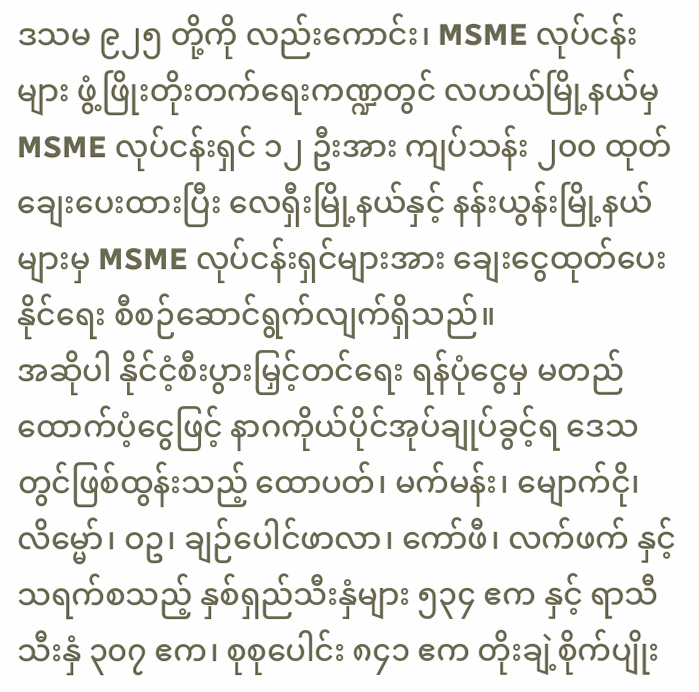ဒသမ ၉၂၅ တို့ကို လည်းကောင်း၊ MSME လုပ်ငန်းများ ဖွံ့ဖြိုးတိုးတက်ရေးကဏ္ဍတွင် လဟယ်မြို့နယ်မှ MSME လုပ်ငန်းရှင် ၁၂ ဦးအား ကျပ်သန်း ၂၀၀ ထုတ်ချေးပေးထားပြီး လေရှီးမြို့နယ်နှင့် နန်းယွန်းမြို့နယ်များမှ MSME လုပ်ငန်းရှင်များအား ချေးငွေထုတ်ပေးနိုင်ရေး စီစဉ်ဆောင်ရွက်လျက်ရှိသည်။
အဆိုပါ နိုင်ငံ့စီးပွားမြှင့်တင်ရေး ရန်ပုံငွေမှ မတည်ထောက်ပံ့ငွေဖြင့် နာဂကိုယ်ပိုင်အုပ်ချုပ်ခွင့်ရ ဒေသတွင်ဖြစ်ထွန်းသည့် ထောပတ်၊ မက်မန်း၊ မျောက်ငို၊ လိမ္မော်၊ ဝဥ၊ ချဉ်ပေါင်ဖာလာ၊ ကော်ဖီ၊ လက်ဖက် နှင့် သရက်စသည့် နှစ်ရှည်သီးနှံများ ၅၃၄ ဧက နှင့် ရာသီသီးနှံ ၃၀၇ ဧက၊ စုစုပေါင်း ၈၄၁ ဧက တိုးချဲ့စိုက်ပျိုး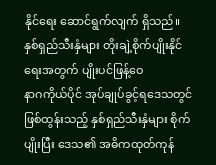နိုင်ရေး ဆောင်ရွက်လျက် ရှိသည်။
နှစ်ရှည်သီးနှံများ တိုးချဲ့စိုက်ပျိုးနိုင်ရေးအတွက် ပျိုးပင်ဖြန့်ဝေ
နာဂကိုယ်ပိုင် အုပ်ချုပ်ခွင့်ရဒေသတွင် ဖြစ်ထွန်းသည့် နှစ်ရှည်သီးနှံများ စိုက်ပျိုးပြီး ဒေသ၏ အဓိကထုတ်ကုန်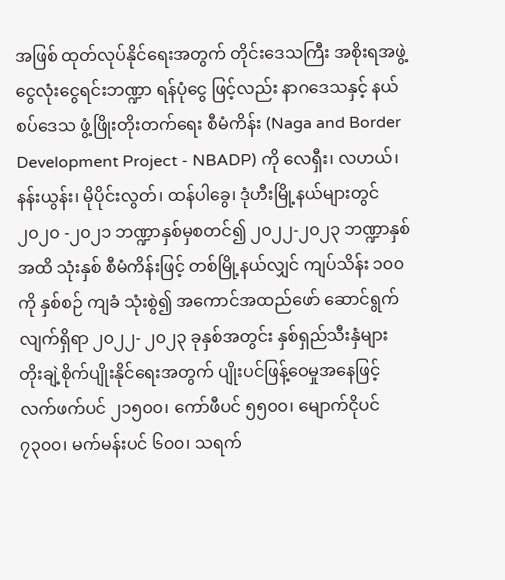အဖြစ် ထုတ်လုပ်နိုင်ရေးအတွက် တိုင်းဒေသကြီး အစိုးရအဖွဲ့ငွေလုံးငွေရင်းဘဏ္ဍာ ရန်ပုံငွေ ဖြင့်လည်း နာဂဒေသနှင့် နယ်စပ်ဒေသ ဖွံ့ဖြိုးတိုးတက်ရေး စီမံကိန်း (Naga and Border Development Project - NBADP) ကို လေရှီး၊ လဟယ်၊ နန်းယွန်း၊ မိုပိုင်းလွတ်၊ ထန်ပါခွေ၊ ဒုံဟီးမြို့နယ်များတွင် ၂၀၂၀ -၂၀၂၁ ဘဏ္ဍာနှစ်မှစတင်၍ ၂၀၂၂-၂၀၂၃ ဘဏ္ဍာနှစ်အထိ သုံးနှစ် စီမံကိန်းဖြင့် တစ်မြို့နယ်လျှင် ကျပ်သိန်း ၁၀၀ ကို နှစ်စဉ် ကျခံ သုံးစွဲ၍ အကောင်အထည်ဖော် ဆောင်ရွက်လျက်ရှိရာ ၂၀၂၂- ၂၀၂၃ ခုနှစ်အတွင်း နှစ်ရှည်သီးနှံများ တိုးချဲ့စိုက်ပျိုးနိုင်ရေးအတွက် ပျိုးပင်ဖြန့်ဝေမှုအနေဖြင့် လက်ဖက်ပင် ၂၁၅၀၀၊ ကော်ဖီပင် ၅၅၀၀၊ မျောက်ငိုပင် ၇၃၀၀၊ မက်မန်းပင် ၆၀၀၊ သရက်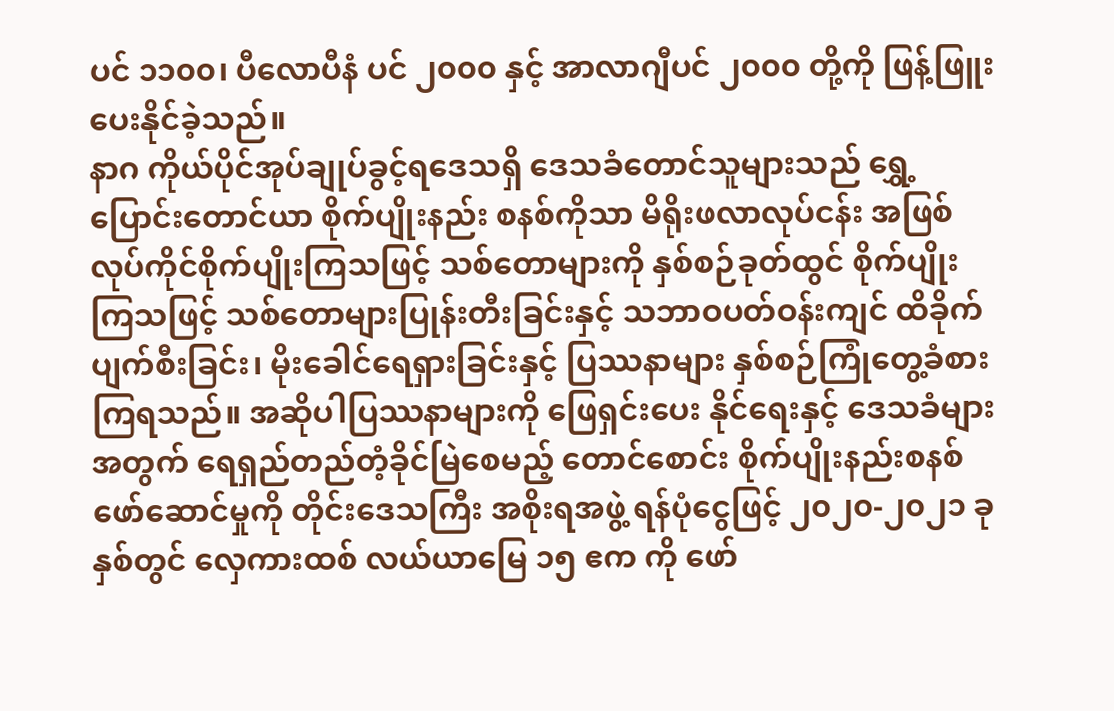ပင် ၁၁၀၀၊ ပီလောပီနံ ပင် ၂၀၀၀ နှင့် အာလာဂျီပင် ၂၀၀၀ တို့ကို ဖြန့်ဖြူးပေးနိုင်ခဲ့သည်။
နာဂ ကိုယ်ပိုင်အုပ်ချုပ်ခွင့်ရဒေသရှိ ဒေသခံတောင်သူများသည် ရွှေ့ပြောင်းတောင်ယာ စိုက်ပျိုးနည်း စနစ်ကိုသာ မိရိုးဖလာလုပ်ငန်း အဖြစ် လုပ်ကိုင်စိုက်ပျိုးကြသဖြင့် သစ်တောများကို နှစ်စဉ်ခုတ်ထွင် စိုက်ပျိုးကြသဖြင့် သစ်တောများပြုန်းတီးခြင်းနှင့် သဘာဝပတ်ဝန်းကျင် ထိခိုက်ပျက်စီးခြင်း၊ မိုးခေါင်ရေရှားခြင်းနှင့် ပြဿနာများ နှစ်စဉ်ကြုံတွေ့ခံစားကြရသည်။ အဆိုပါပြဿနာများကို ဖြေရှင်းပေး နိုင်ရေးနှင့် ဒေသခံများအတွက် ရေရှည်တည်တံ့ခိုင်မြဲစေမည့် တောင်စောင်း စိုက်ပျိုးနည်းစနစ် ဖော်ဆောင်မှုကို တိုင်းဒေသကြီး အစိုးရအဖွဲ့ ရန်ပုံငွေဖြင့် ၂၀၂၀-၂၀၂၁ ခုနှစ်တွင် လှေကားထစ် လယ်ယာမြေ ၁၅ ဧက ကို ဖော်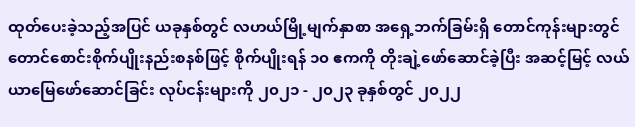ထုတ်ပေးခဲ့သည့်အပြင် ယခုနှစ်တွင် လဟယ်မြို့မျက်နှာစာ အရှေ့ဘက်ခြမ်းရှိ တောင်ကုန်းများတွင် တောင်စောင်းစိုက်ပျိုးနည်းစနစ်ဖြင့် စိုက်ပျိုးရန် ၁၀ ဧကကို တိုးချဲ့ဖော်ဆောင်ခဲ့ပြီး အဆင့်မြင့် လယ်ယာမြေဖော်ဆောင်ခြင်း လုပ်ငန်းများကို ၂၀၂၁ - ၂၀၂၃ ခုနှစ်တွင် ၂၀၂၂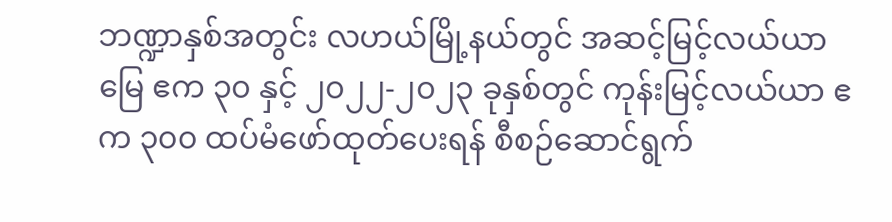ဘဏ္ဍာနှစ်အတွင်း လဟယ်မြို့နယ်တွင် အဆင့်မြင့်လယ်ယာမြေ ဧက ၃၀ နှင့် ၂၀၂၂-၂၀၂၃ ခုနှစ်တွင် ကုန်းမြင့်လယ်ယာ ဧက ၃၀၀ ထပ်မံဖော်ထုတ်ပေးရန် စီစဉ်ဆောင်ရွက်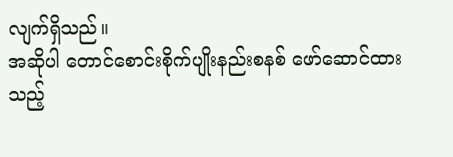လျက်ရှိသည်။
အဆိုပါ တောင်စောင်းစိုက်ပျိုးနည်းစနစ် ဖော်ဆောင်ထားသည့်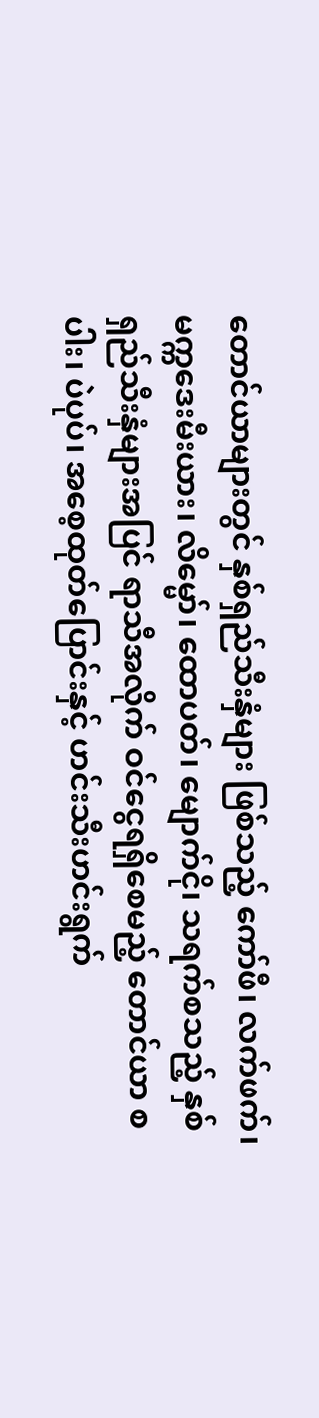တောင်ယာများတွင် နှစ်ရှည်သီးနှံများ ဖြစ်သည့် ကော်ဖီ၊ လက်ဖက်၊ မက္ကဒေးမီးယား၊ လိမ္မော်၊ ထောပတ်၊ မျောက်ငို၊ သရက်စသည့် နှစ်ရှည်သီးနှံများအပြင် ရာသီအလိုက် ဝင်ငွေရရှိစေမည့် တောင်ယာ စပါး၊ ပဲပုပ်၊ အစေ့ထုတ်ပြောင်းနှင့် ဟင်းသီးဟင်းရွက်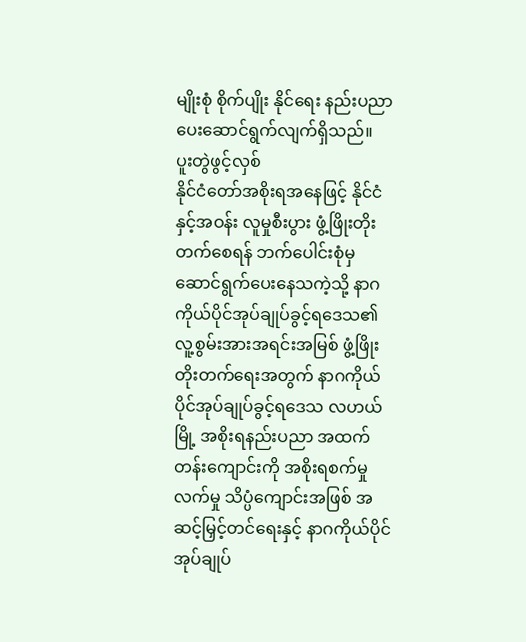မျိုးစုံ စိုက်ပျိုး နိုင်ရေး နည်းပညာပေးဆောင်ရွက်လျက်ရှိသည်။
ပူးတွဲဖွင့်လှစ်
နိုင်ငံတော်အစိုးရအနေဖြင့် နိုင်ငံနှင့်အဝန်း လူမှုစီးပွား ဖွံ့ဖြိုးတိုးတက်စေရန် ဘက်ပေါင်းစုံမှ ဆောင်ရွက်ပေးနေသကဲ့သို့ နာဂ ကိုယ်ပိုင်အုပ်ချုပ်ခွင့်ရဒေသ၏ လူ့စွမ်းအားအရင်းအမြစ် ဖွံ့ဖြိုး တိုးတက်ရေးအတွက် နာဂကိုယ်ပိုင်အုပ်ချုပ်ခွင့်ရဒေသ လဟယ်မြို့ အစိုးရနည်းပညာ အထက်တန်းကျောင်းကို အစိုးရစက်မှုလက်မှု သိပ္ပံကျောင်းအဖြစ် အဆင့်မြှင့်တင်ရေးနှင့် နာဂကိုယ်ပိုင် အုပ်ချုပ်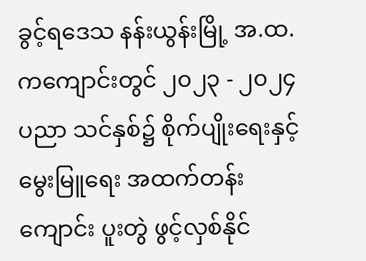ခွင့်ရဒေသ နန်းယွန်းမြို့ အ.ထ.ကကျောင်းတွင် ၂၀၂၃ - ၂၀၂၄ ပညာ သင်နှစ်၌ စိုက်ပျိုးရေးနှင့် မွေးမြူရေး အထက်တန်းကျောင်း ပူးတွဲ ဖွင့်လှစ်နိုင်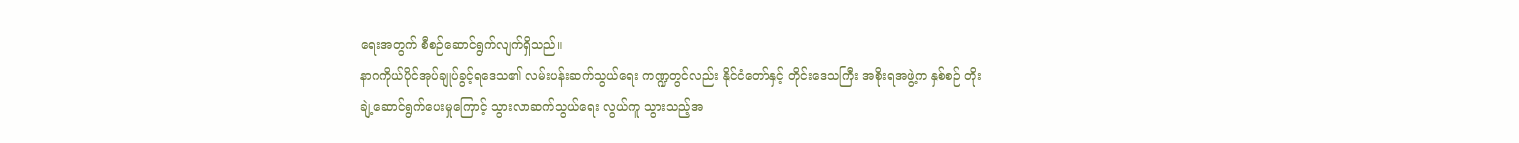ရေးအတွက် စီစဉ်ဆောင်ရွက်လျက်ရှိသည်။
နာဂကိုယ်ပိုင်အုပ်ချုပ်ခွင့်ရဒေသ၏ လမ်းပန်းဆက်သွယ်ရေး ကဏ္ဍတွင်လည်း နိုင်ငံတော်နှင့် တိုင်းဒေသကြီး အစိုးရအဖွဲ့က နှစ်စဉ် တိုးချဲ့ဆောင်ရွက်ပေးမှုကြောင့် သွားလာဆက်သွယ်ရေး လွယ်ကူ သွားသည့်အ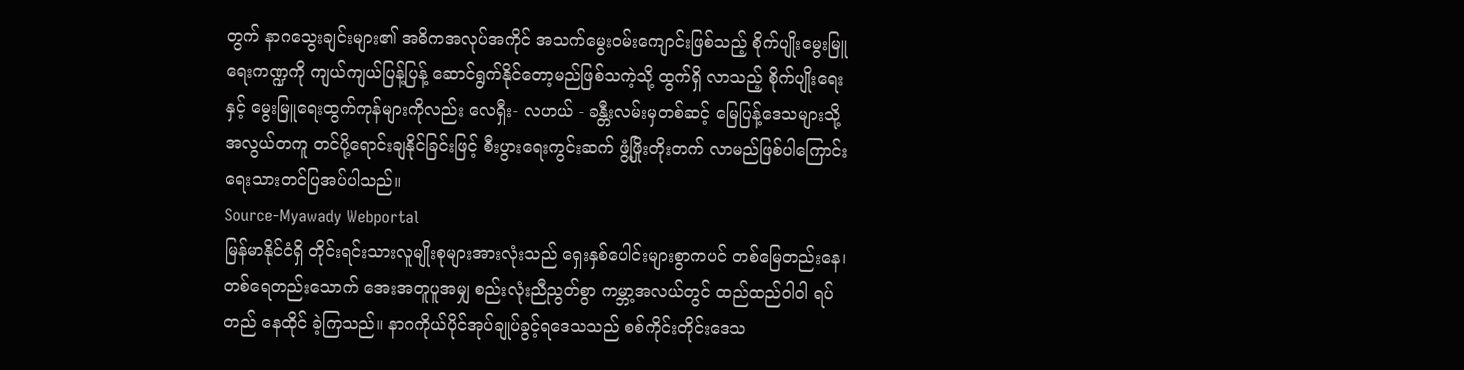တွက် နာဂသွေးချင်းများ၏ အဓိကအလုပ်အကိုင် အသက်မွေးဝမ်းကျောင်းဖြစ်သည့် စိုက်ပျိုးမွေးမြူရေးကဏ္ဍကို ကျယ်ကျယ်ပြန့်ပြန့် ဆောင်ရွက်နိုင်တော့မည်ဖြစ်သကဲ့သို့ ထွက်ရှိ လာသည့် စိုက်ပျိုးရေးနှင့် မွေးမြူရေးထွက်ကုန်များကိုလည်း လေရှီး- လဟယ် - ခန္တီးလမ်းမှတစ်ဆင့် မြေပြန့်ဒေသများသို့ အလွယ်တကူ တင်ပို့ရောင်းချနိုင်ခြင်းဖြင့် စီးပွားရေးကွင်းဆက် ဖွံ့ဖြိုးတိုးတက် လာမည်ဖြစ်ပါကြောင်း ရေးသားတင်ပြအပ်ပါသည်။
Source-Myawady Webportal
မြန်မာနိုင်ငံရှိ တိုင်းရင်းသားလူမျိုးစုများအားလုံးသည် ရှေးနှစ်ပေါင်းများစွာကပင် တစ်မြေတည်းနေ၊ တစ်ရေတည်းသောက် အေးအတူပူအမျှ စည်းလုံးညီညွတ်စွာ ကမ္ဘာ့အလယ်တွင် ထည်ထည်ဝါဝါ ရပ်တည် နေထိုင် ခဲ့ကြသည်။ နာဂကိုယ်ပိုင်အုပ်ချုပ်ခွင့်ရဒေသသည် စစ်ကိုင်းတိုင်းဒေသ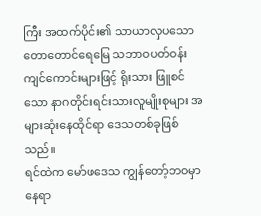ကြီး အထက်ပိုင်း၏ သာယာလှပသော တောတောင်ရေမြေ သဘာဝပတ်ဝန်းကျင်ကောင်းများဖြင့် ရိုးသား ဖြူစင်သော နာဂတိုင်းရင်းသားလူမျိုးစုများ အများဆုံးနေထိုင်ရာ ဒေသတစ်ခုဖြစ်သည်။
ရင်ထဲက မော်ဖဒေသ ကျွန်တော့်ဘဝမှာ နေရာ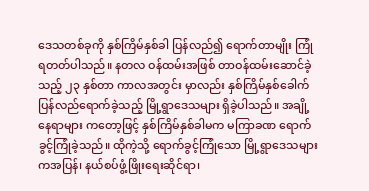ဒေသတစ်ခုကို နှစ်ကြိမ်နှစ်ခါ ပြန်လည်၍ ရောက်တာမျိုး ကြုံရတတ်ပါသည်။ နတလ ဝန်ထမ်းအဖြစ် တာဝန်ထမ်းဆောင်ခဲ့သည့် ၂၃ နှစ်တာ ကာလအတွင်း မှာလည်း နှစ်ကြိမ်နှစ်ခေါက် ပြန်လည်ရောက်ခဲ့သည့် မြို့ရွာဒေသများ ရှိခဲ့ပါသည်။ အချို့နေရာများ ကတော့ဖြင့် နှစ်ကြိမ်နှစ်ခါမက မကြာခဏ ရောက်ခွင့်ကြုံခဲ့သည်။ ထိုကဲ့သို့ ရောက်ခွင့်ကြုံသော မြို့ရွာဒေသများကအပြန်၊ နယ်စပ်ဖွံ့ဖြိုးရေးဆိုင်ရာ၊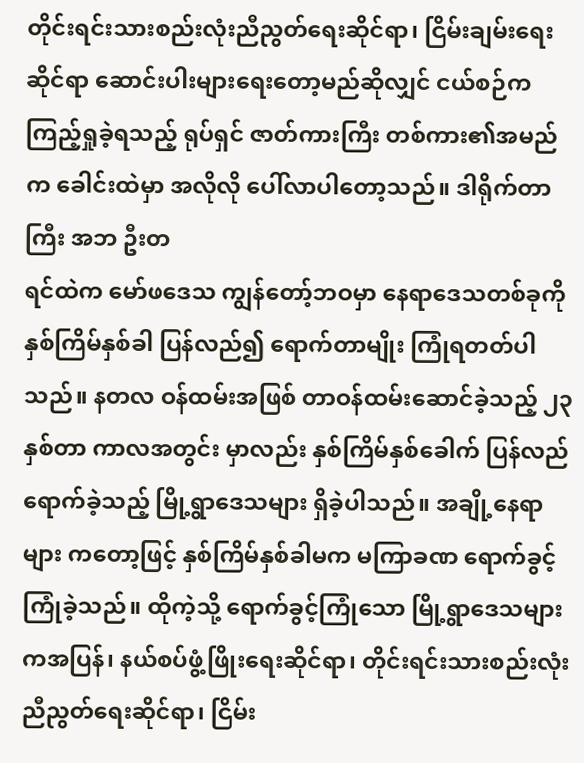တိုင်းရင်းသားစည်းလုံးညီညွတ်ရေးဆိုင်ရာ၊ ငြိမ်းချမ်းရေးဆိုင်ရာ ဆောင်းပါးများရေးတော့မည်ဆိုလျှင် ငယ်စဉ်က ကြည့်ရှုခဲ့ရသည့် ရုပ်ရှင် ဇာတ်ကားကြီး တစ်ကား၏အမည်က ခေါင်းထဲမှာ အလိုလို ပေါ်လာပါတော့သည်။ ဒါရိုက်တာကြီး အဘ ဦးတ
ရင်ထဲက မော်ဖဒေသ ကျွန်တော့်ဘဝမှာ နေရာဒေသတစ်ခုကို နှစ်ကြိမ်နှစ်ခါ ပြန်လည်၍ ရောက်တာမျိုး ကြုံရတတ်ပါသည်။ နတလ ဝန်ထမ်းအဖြစ် တာဝန်ထမ်းဆောင်ခဲ့သည့် ၂၃ နှစ်တာ ကာလအတွင်း မှာလည်း နှစ်ကြိမ်နှစ်ခေါက် ပြန်လည်ရောက်ခဲ့သည့် မြို့ရွာဒေသများ ရှိခဲ့ပါသည်။ အချို့နေရာများ ကတော့ဖြင့် နှစ်ကြိမ်နှစ်ခါမက မကြာခဏ ရောက်ခွင့်ကြုံခဲ့သည်။ ထိုကဲ့သို့ ရောက်ခွင့်ကြုံသော မြို့ရွာဒေသများကအပြန်၊ နယ်စပ်ဖွံ့ဖြိုးရေးဆိုင်ရာ၊ တိုင်းရင်းသားစည်းလုံးညီညွတ်ရေးဆိုင်ရာ၊ ငြိမ်း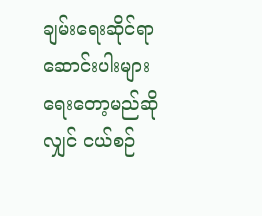ချမ်းရေးဆိုင်ရာ ဆောင်းပါးများရေးတော့မည်ဆိုလျှင် ငယ်စဉ်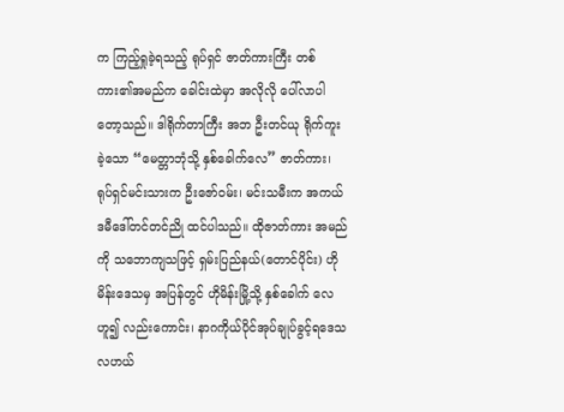က ကြည့်ရှုခဲ့ရသည့် ရုပ်ရှင် ဇာတ်ကားကြီး တစ်ကား၏အမည်က ခေါင်းထဲမှာ အလိုလို ပေါ်လာပါတော့သည်။ ဒါရိုက်တာကြီး အဘ ဦးတင်ယု ရိုက်ကူးခဲ့သော “မေတ္တာဘုံသို့ နှစ်ခေါက်လေ” ဇာတ်ကား၊ ရုပ်ရှင်မင်းသားက ဦးဇော်ဝမ်း၊ မင်းသမီးက အကယ်ဒမီဒေါ်တင်တင်ညို ထင်ပါသည်။ ထိုဇာတ်ကား အမည်ကို သဘောကျသဖြင့် ရှမ်းပြည်နယ်(တောင်ပိုင်း) ဟိုမိန်းဒေသမှ အပြန်တွင် ဟိုမိန်းမြို့သို့ နှစ်ခေါက် လေဟူ၍ လည်းကောင်း၊ နာဂကိုယ်ပိုင်အုပ်ချုပ်ခွင့်ရဒေသ လဟယ်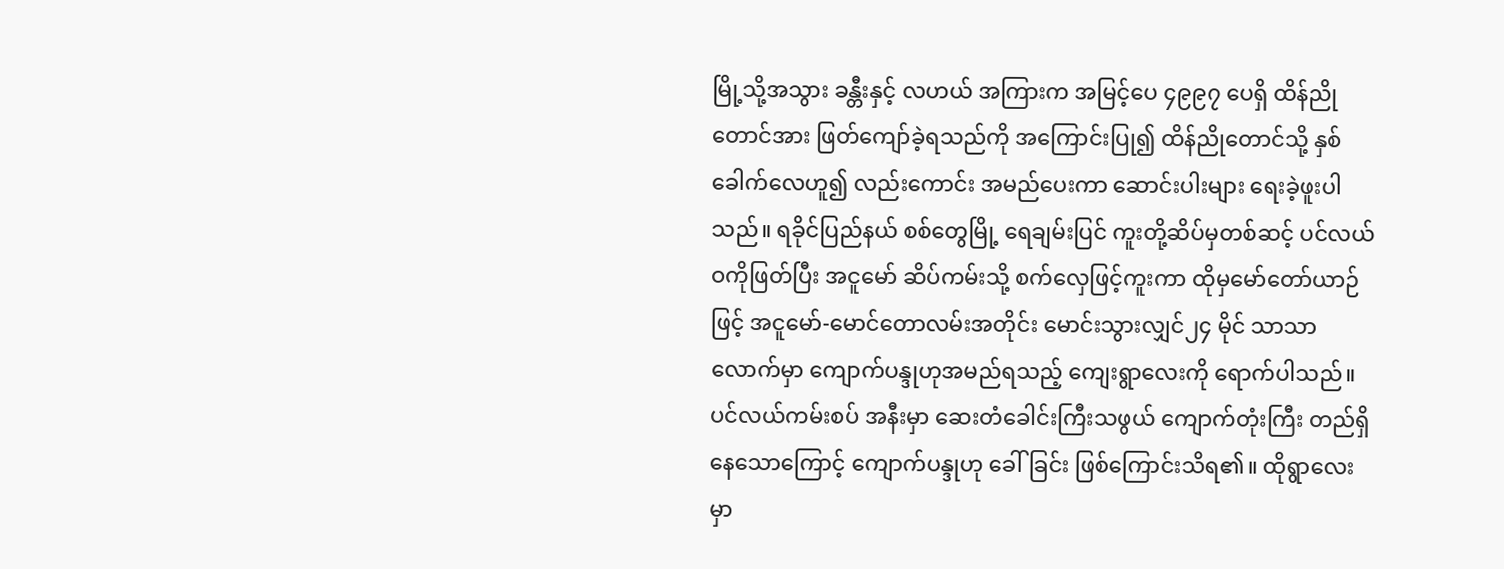မြို့သို့အသွား ခန္တီးနှင့် လဟယ် အကြားက အမြင့်ပေ ၄၉၉၇ ပေရှိ ထိန်ညိုတောင်အား ဖြတ်ကျော်ခဲ့ရသည်ကို အကြောင်းပြု၍ ထိန်ညိုတောင်သို့ နှစ်ခေါက်လေဟူ၍ လည်းကောင်း အမည်ပေးကာ ဆောင်းပါးများ ရေးခဲ့ဖူးပါသည်။ ရခိုင်ပြည်နယ် စစ်တွေမြို့ ရေချမ်းပြင် ကူးတို့ဆိပ်မှတစ်ဆင့် ပင်လယ်ဝကိုဖြတ်ပြီး အငူမော် ဆိပ်ကမ်းသို့ စက်လှေဖြင့်ကူးကာ ထိုမှမော်တော်ယာဉ်ဖြင့် အငူမော်-မောင်တောလမ်းအတိုင်း မောင်းသွားလျှင်၂၄ မိုင် သာသာလောက်မှာ ကျောက်ပန္ဒုဟုအမည်ရသည့် ကျေးရွာလေးကို ရောက်ပါသည်။ ပင်လယ်ကမ်းစပ် အနီးမှာ ဆေးတံခေါင်းကြီးသဖွယ် ကျောက်တုံးကြီး တည်ရှိနေသောကြောင့် ကျောက်ပန္ဒုဟု ခေါ်ခြင်း ဖြစ်ကြောင်းသိရ၏။ ထိုရွာလေးမှာ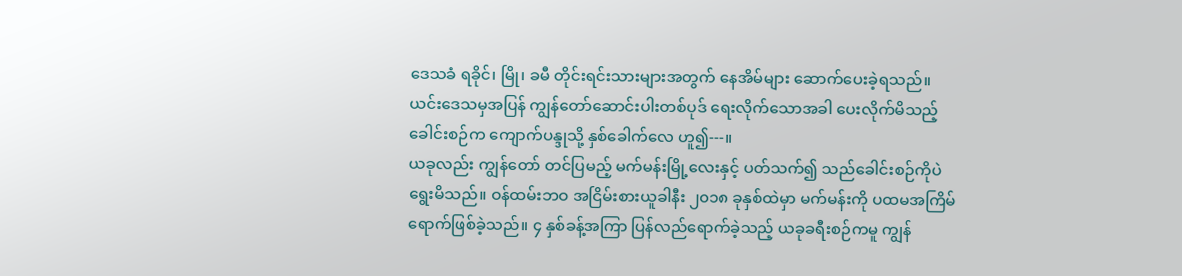ဒေသခံ ရခိုင်၊ မြို၊ ခမီ တိုင်းရင်းသားများအတွက် နေအိမ်များ ဆောက်ပေးခဲ့ရသည်။ ယင်းဒေသမှအပြန် ကျွန်တော်ဆောင်းပါးတစ်ပုဒ် ရေးလိုက်သောအခါ ပေးလိုက်မိသည့် ခေါင်းစဉ်က ကျောက်ပန္ဒုသို့ နှစ်ခေါက်လေ ဟူ၍---။
ယခုလည်း ကျွန်တော် တင်ပြမည့် မက်မန်းမြို့လေးနှင့် ပတ်သက်၍ သည်ခေါင်းစဉ်ကိုပဲ ရွေးမိသည်။ ဝန်ထမ်းဘဝ အငြိမ်းစားယူခါနီး ၂၀၁၈ ခုနှစ်ထဲမှာ မက်မန်းကို ပထမအကြိမ် ရောက်ဖြစ်ခဲ့သည်။ ၄ နှစ်ခန့်အကြာ ပြန်လည်ရောက်ခဲ့သည့် ယခုခရီးစဉ်ကမူ ကျွန်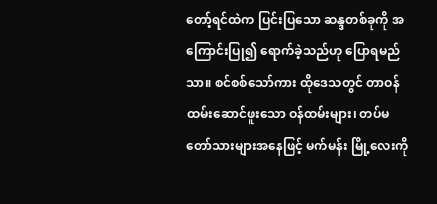တော့်ရင်ထဲက ပြင်းပြသော ဆန္ဒတစ်ခုကို အကြောင်းပြု၍ ရောက်ခဲ့သည်ဟု ပြောရမည်သာ။ စင်စစ်သော်ကား ထိုဒေသတွင် တာဝန်ထမ်းဆောင်ဖူးသော ဝန်ထမ်းများ၊ တပ်မတော်သားများအနေဖြင့် မက်မန်း မြို့လေးကို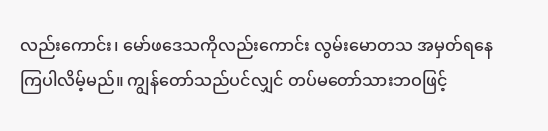လည်းကောင်း၊ မော်ဖဒေသကိုလည်းကောင်း လွမ်းမောတသ အမှတ်ရနေကြပါလိမ့်မည်။ ကျွန်တော်သည်ပင်လျှင် တပ်မတော်သားဘဝဖြင့်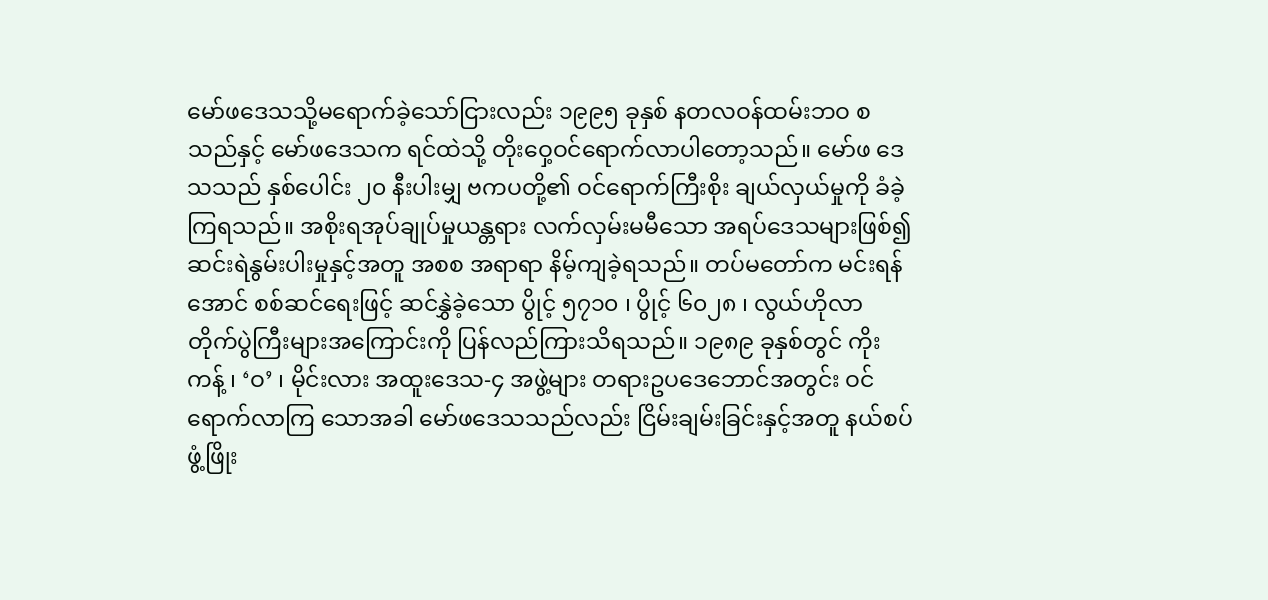မော်ဖဒေသသို့မရောက်ခဲ့သော်ငြားလည်း ၁၉၉၅ ခုနှစ် နတလဝန်ထမ်းဘဝ စသည်နှင့် မော်ဖဒေသက ရင်ထဲသို့ တိုးဝှေ့ဝင်ရောက်လာပါတော့သည်။ မော်ဖ ဒေသသည် နှစ်ပေါင်း ၂၀ နီးပါးမျှ ဗကပတို့၏ ဝင်ရောက်ကြီးစိုး ချယ်လှယ်မှုကို ခံခဲ့ကြရသည်။ အစိုးရအုပ်ချုပ်မှုယန္တရား လက်လှမ်းမမီသော အရပ်ဒေသများဖြစ်၍ ဆင်းရဲနွမ်းပါးမှုနှင့်အတူ အစစ အရာရာ နိမ့်ကျခဲ့ရသည်။ တပ်မတော်က မင်းရန်အောင် စစ်ဆင်ရေးဖြင့် ဆင်နွှဲခဲ့သော ပွိုင့် ၅၇၁၀ ၊ ပွိုင့် ၆၀၂၈ ၊ လွယ်ဟိုလာ တိုက်ပွဲကြီးများအကြောင်းကို ပြန်လည်ကြားသိရသည်။ ၁၉၈၉ ခုနှစ်တွင် ကိုးကန့် ၊ ‘ဝ’ ၊ မိုင်းလား အထူးဒေသ-၄ အဖွဲ့များ တရားဥပဒေဘောင်အတွင်း ဝင်ရောက်လာကြ သောအခါ မော်ဖဒေသသည်လည်း ငြိမ်းချမ်းခြင်းနှင့်အတူ နယ်စပ်ဖွံ့ဖြိုး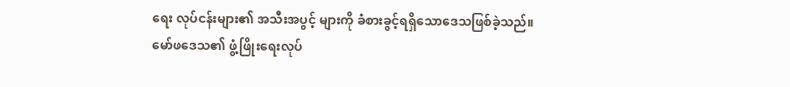ရေး လုပ်ငန်းများ၏ အသီးအပွင့် များကို ခံစားခွင့်ရရှိသောဒေသဖြစ်ခဲ့သည်။
မော်ဖဒေသ၏ ဖွံ့ဖြိုးရေးလုပ်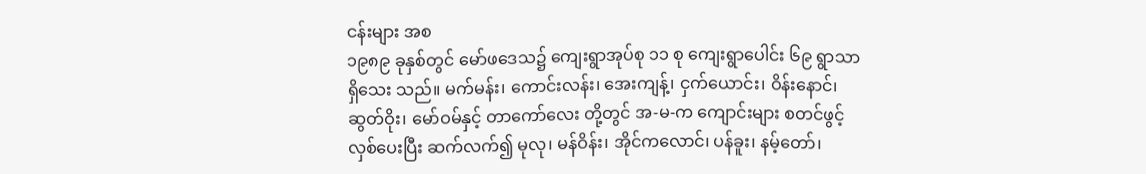ငန်းများ အစ
၁၉၈၉ ခုနှစ်တွင် မော်ဖဒေသ၌ ကျေးရွာအုပ်စု ၁၁ စု ကျေးရွာပေါင်း ၆၉ ရွာသာ ရှိသေး သည်။ မက်မန်း၊ ကောင်းလန်း၊ အေးကျန့်၊ ငှက်ယောင်း၊ ဝိန်းနောင်၊ ဆွတ်ဝိုး၊ မော်ဝမ်နှင့် တာကော်လေး တို့တွင် အ-မ-က ကျောင်းများ စတင်ဖွင့်လှစ်ပေးပြီး ဆက်လက်၍ မုလု၊ မန်ဝိန်း၊ အိုင်ကလောင်၊ ပန်ခူး၊ နမ့်တော်၊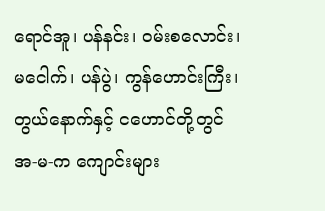ရောင်အူ၊ ပန်နင်း၊ ဝမ်းစလောင်း၊ မငေါက်၊ ပန်ပွဲ၊ ကွန်ဟောင်းကြီး၊ တွယ်နောက်နှင့် ငဟောင်တို့တွင် အ-မ-က ကျောင်းများ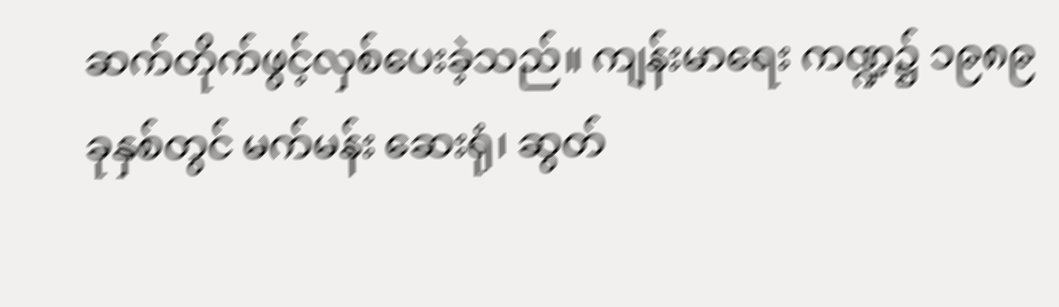ဆက်တိုက်ဖွင့်လှစ်ပေးခဲ့သည်။ ကျန်းမာရေး ကဏ္ဍ၌ ၁၉၈၉ ခုနှစ်တွင် မက်မန်း ဆေးရုံ၊ ဆွတ်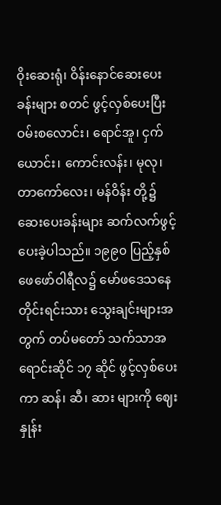ဝိုးဆေးရုံ၊ ဝိန်းနောင်ဆေးပေးခန်းများ စတင် ဖွင့်လှစ်ပေးပြီး ဝမ်းစလောင်း၊ ရောင်အူ၊ ငှက်ယောင်း၊ ကောင်းလန်း၊ မုလု၊ တာကော်လေး၊ မန်ဝိန်း တို့၌ ဆေးပေးခန်းများ ဆက်လက်ဖွင့်ပေးခဲ့ပါသည်။ ၁၉၉၀ ပြည့်နှစ် ဖေဖော်ဝါရီလ၌ မော်ဖဒေသနေ တိုင်းရင်းသား သွေးချင်းများအတွက် တပ်မတော် သက်သာအရောင်းဆိုင် ၁၇ ဆိုင် ဖွင့်လှစ်ပေးကာ ဆန်၊ ဆီ၊ ဆား များကို ဈေးနှုန်း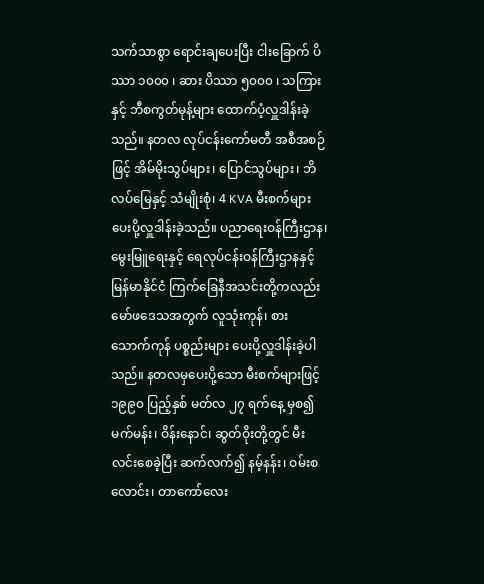သက်သာစွာ ရောင်းချပေးပြီး ငါးခြောက် ပိဿာ ၁၀၀၀ ၊ ဆား ပိဿာ ၅၀၀၀ ၊ သကြားနှင့် ဘီစကွတ်မုန့်များ ထောက်ပံ့လှူဒါန်းခဲ့သည်။ နတလ လုပ်ငန်းကော်မတီ အစီအစဉ်ဖြင့် အိမ်မိုးသွပ်များ၊ ပြောင်သွပ်များ၊ ဘိလပ်မြေနှင့် သံမျိုးစုံ၊ 4 KVA မီးစက်များ ပေးပို့လှူဒါန်းခဲ့သည်။ ပညာရေးဝန်ကြီးဌာန၊ မွေးမြူရေးနှင့် ရေလုပ်ငန်းဝန်ကြီးဌာနနှင့် မြန်မာနိုင်ငံ ကြက်ခြေနီအသင်းတို့ကလည်း မော်ဖဒေသအတွက် လူသုံးကုန်၊ စားသောက်ကုန် ပစ္စည်းများ ပေးပို့လှူဒါန်းခဲ့ပါသည်။ နတလမှပေးပို့သော မီးစက်များဖြင့် ၁၉၉၀ ပြည့်နှစ် မတ်လ ၂၇ ရက်နေ့ မှစ၍ မက်မန်း၊ ဝိန်းနောင်၊ ဆွတ်ဝိုးတို့တွင် မီးလင်းစေခဲ့ပြီး ဆက်လက်၍ နမ့်နန်း၊ ဝမ်းစလောင်း၊ တာကော်လေး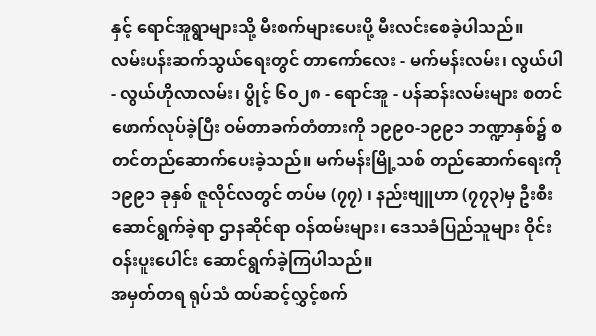နှင့် ရောင်အူရွာများသို့ မီးစက်များပေးပို့ မီးလင်းစေခဲ့ပါသည်။
လမ်းပန်းဆက်သွယ်ရေးတွင် တာကော်လေး - မက်မန်းလမ်း၊ လွယ်ပါ - လွယ်ဟိုလာလမ်း၊ ပွိုင့် ၆၀၂၈ - ရောင်အူ - ပန်ဆန်းလမ်းများ စတင်ဖောက်လုပ်ခဲ့ပြီး ဝမ်တာခက်တံတားကို ၁၉၉၀-၁၉၉၁ ဘဏ္ဍာနှစ်၌ စတင်တည်ဆောက်ပေးခဲ့သည်။ မက်မန်းမြို့သစ် တည်ဆောက်ရေးကို ၁၉၉၁ ခုနှစ် ဇူလိုင်လတွင် တပ်မ (၇၇) ၊ နည်းဗျူဟာ (၇၇၃)မှ ဦးစီးဆောင်ရွက်ခဲ့ရာ ဌာနဆိုင်ရာ ဝန်ထမ်းများ၊ ဒေသခံပြည်သူများ ဝိုင်းဝန်းပူးပေါင်း ဆောင်ရွက်ခဲ့ကြပါသည်။
အမှတ်တရ ရုပ်သံ ထပ်ဆင့်လွှင့်စက်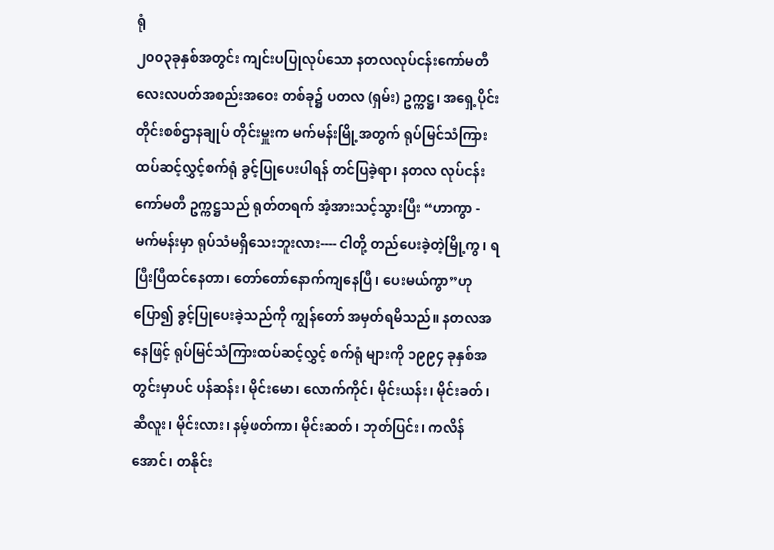ရုံ
၂၀၀၃ခုနှစ်အတွင်း ကျင်းပပြုလုပ်သော နတလလုပ်ငန်းကော်မတီ လေးလပတ်အစည်းအဝေး တစ်ခု၌ ပတလ (ရှမ်း) ဥက္ကဋ္ဌ၊ အရှေ့ပိုင်းတိုင်းစစ်ဌာနချုပ် တိုင်းမှူးက မက်မန်းမြို့အတွက် ရုပ်မြင်သံကြား ထပ်ဆင့်လွှင့်စက်ရုံ ခွင့်ပြုပေးပါရန် တင်ပြခဲ့ရာ၊ နတလ လုပ်ငန်းကော်မတီ ဥက္ကဋ္ဌသည် ရုတ်တရက် အံ့အားသင့်သွားပြီး “ဟာကွာ - မက်မန်းမှာ ရုပ်သံမရှိသေးဘူးလား---- ငါတို့ တည်ပေးခဲ့တဲ့မြို့ကွ၊ ရပြီးပြီထင်နေတာ၊ တော်တော်နောက်ကျနေပြီ၊ ပေးမယ်ကွာ”ဟု ပြော၍ ခွင့်ပြုပေးခဲ့သည်ကို ကျွန်တော် အမှတ်ရမိသည်။ နတလအနေဖြင့် ရုပ်မြင်သံကြားထပ်ဆင့်လွှင့် စက်ရုံ များကို ၁၉၉၄ ခုနှစ်အတွင်းမှာပင် ပန်ဆန်း၊ မိုင်းမော၊ လောက်ကိုင်၊ မိုင်းယန်း၊ မိုင်းခတ်၊ ဆီလူး၊ မိုင်းလား၊ နမ့်ဖတ်ကာ၊ မိုင်းဆတ်၊ ဘုတ်ပြင်း၊ ကလိန်အောင်၊ တနိုင်း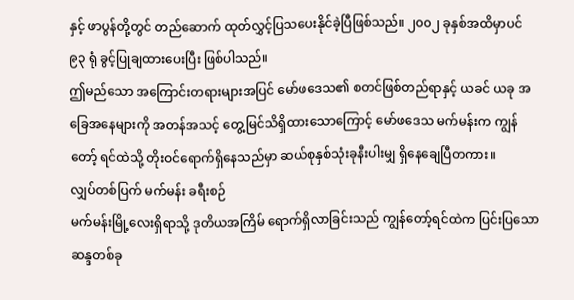နှင့် ဖာပွန်တို့တွင် တည်ဆောက် ထုတ်လွှင့်ပြသပေးနိုင်ခဲ့ပြီဖြစ်သည်။ ၂၀၀၂ ခုနှစ်အထိမှာပင် ၉၃ ရုံ ခွင့်ပြုချထားပေးပြီး ဖြစ်ပါသည်။
ဤမည်သော အကြောင်းတရားများအပြင် မော်ဖဒေသ၏ စတင်ဖြစ်တည်ရာနှင့် ယခင် ယခု အခြေအနေများကို အတန်အသင့် တွေ့မြင်သိရှိထားသောကြောင့် မော်ဖဒေသ မက်မန်းက ကျွန်တော့် ရင်ထဲသို့ တိုးဝင်ရောက်ရှိနေသည်မှာ ဆယ်စုနှစ်သုံးခုနီးပါးမျှ ရှိနေချေပြီတကား။
လျှပ်တစ်ပြက် မက်မန်း ခရီးစဉ်
မက်မန်းမြို့လေးရှိရာသို့ ဒုတိယအကြိမ် ရောက်ရှိလာခြင်းသည် ကျွန်တော့်ရင်ထဲက ပြင်းပြသောဆန္ဒတစ်ခု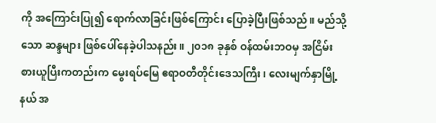ကို အကြောင်းပြု၍ ရောက်လာခြင်းဖြစ်ကြောင်း ပြောခဲ့ပြီးဖြစ်သည်။ မည်သို့သော ဆန္ဒများ ဖြစ်ပေါ်နေခဲ့ပါသနည်း။ ၂၀၁၈ ခုနှစ် ဝန်ထမ်းဘဝမှ အငြိမ်းစားယူပြီးကတည်းက မွေးရပ်မြေ ဧရာဝတီတိုင်းဒေသကြီး၊ လေးမျက်နှာမြို့နယ် အ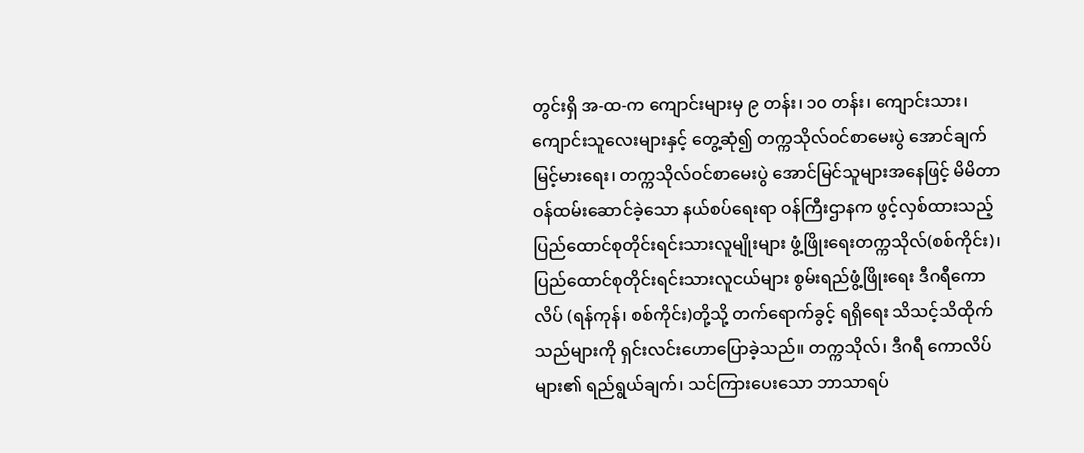တွင်းရှိ အ-ထ-က ကျောင်းများမှ ၉ တန်း၊ ၁၀ တန်း၊ ကျောင်းသား၊ ကျောင်းသူလေးများနှင့် တွေ့ဆုံ၍ တက္ကသိုလ်ဝင်စာမေးပွဲ အောင်ချက် မြင့်မားရေး၊ တက္ကသိုလ်ဝင်စာမေးပွဲ အောင်မြင်သူများအနေဖြင့် မိမိတာဝန်ထမ်းဆောင်ခဲ့သော နယ်စပ်ရေးရာ ဝန်ကြီးဌာနက ဖွင့်လှစ်ထားသည့် ပြည်ထောင်စုတိုင်းရင်းသားလူမျိုးများ ဖွံ့ဖြိုးရေးတက္ကသိုလ်(စစ်ကိုင်း)၊ ပြည်ထောင်စုတိုင်းရင်းသားလူငယ်များ စွမ်းရည်ဖွံ့ဖြိုးရေး ဒီဂရီကောလိပ် (ရန်ကုန်၊ စစ်ကိုင်း)တို့သို့ တက်ရောက်ခွင့် ရရှိရေး သိသင့်သိထိုက်သည်များကို ရှင်းလင်းဟောပြောခဲ့သည်။ တက္ကသိုလ်၊ ဒီဂရီ ကောလိပ်များ၏ ရည်ရွယ်ချက်၊ သင်ကြားပေးသော ဘာသာရပ်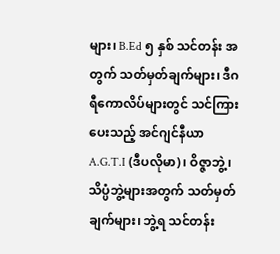များ၊ B.Ed ၅ နှစ် သင်တန်း အတွက် သတ်မှတ်ချက်များ၊ ဒီဂရီကောလိပ်များတွင် သင်ကြားပေးသည့် အင်ဂျင်နီယာ A.G.T.I (ဒီပလိုမာ)၊ ဝိဇ္ဇာဘွဲ့၊ သိပ္ပံဘွဲ့များအတွက် သတ်မှတ်ချက်များ၊ ဘွဲ့ရ သင်တန်း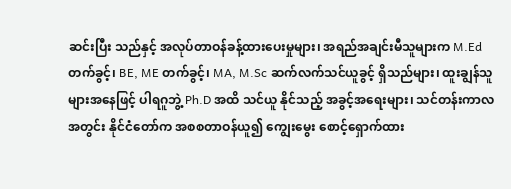ဆင်းပြီး သည်နှင့် အလုပ်တာဝန်ခန့်ထားပေးမှုများ၊ အရည်အချင်းမီသူများက M.Ed တက်ခွင့်၊ BE, ME တက်ခွင့်၊ MA, M.Sc ဆက်လက်သင်ယူခွင့် ရှိသည်များ၊ ထူးချွန်သူများအနေဖြင့် ပါရဂူဘွဲ့ Ph.D အထိ သင်ယူ နိုင်သည့် အခွင့်အရေးများ၊ သင်တန်းကာလအတွင်း နိုင်ငံတော်က အစစတာဝန်ယူ၍ ကျွေးမွေး စောင့်ရှောက်ထား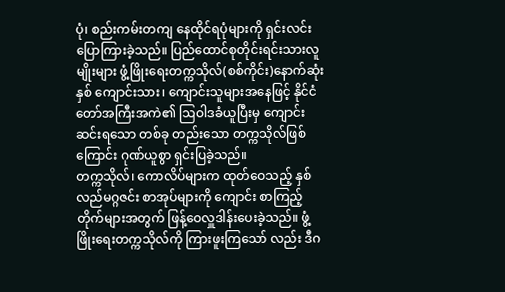ပုံ၊ စည်းကမ်းတကျ နေထိုင်ရပုံများကို ရှင်းလင်းပြောကြားခဲ့သည်။ ပြည်ထောင်စုတိုင်းရင်းသားလူမျိုးများ ဖွံ့ဖြိုးရေးတက္ကသိုလ်(စစ်ကိုင်း)နောက်ဆုံးနှစ် ကျောင်းသား၊ ကျောင်းသူများအနေဖြင့် နိုင်ငံတော်အကြီးအကဲ၏ ဩဝါဒခံယူပြီးမှ ကျောင်းဆင်းရသော တစ်ခု တည်းသော တက္ကသိုလ်ဖြစ်ကြောင်း ဂုဏ်ယူစွာ ရှင်းပြခဲ့သည်။
တက္ကသိုလ်၊ ကောလိပ်များက ထုတ်ဝေသည့် နှစ်လည်မဂ္ဂဇင်း စာအုပ်များကို ကျောင်း စာကြည့်တိုက်များအတွက် ဖြန့်ဝေလှူဒါန်းပေးခဲ့သည်။ ဖွံ့ဖြိုးရေးတက္ကသိုလ်ကို ကြားဖူးကြသော် လည်း ဒီဂ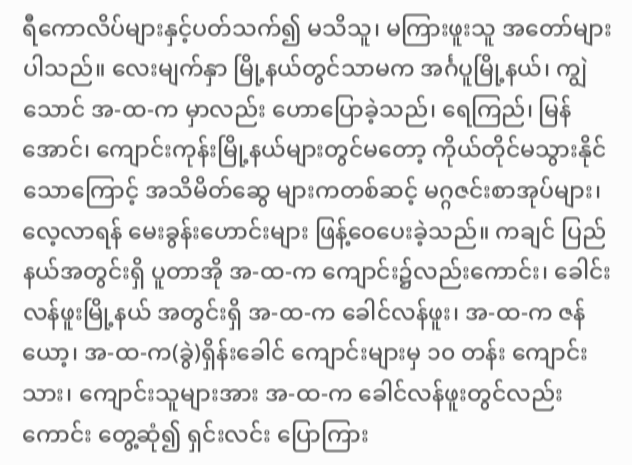ရီကောလိပ်များနှင့်ပတ်သက်၍ မသိသူ၊ မကြားဖူးသူ အတော်များပါသည်။ လေးမျက်နှာ မြို့နယ်တွင်သာမက အင်္ဂပူမြို့နယ်၊ ကျွဲသောင် အ-ထ-က မှာလည်း ဟောပြောခဲ့သည်၊ ရေကြည်၊ မြန်အောင်၊ ကျောင်းကုန်းမြို့နယ်များတွင်မတော့ ကိုယ်တိုင်မသွားနိုင်သောကြောင့် အသိမိတ်ဆွေ များကတစ်ဆင့် မဂ္ဂဇင်းစာအုပ်များ၊ လေ့လာရန် မေးခွန်းဟောင်းများ ဖြန့်ဝေပေးခဲ့သည်။ ကချင် ပြည်နယ်အတွင်းရှိ ပူတာအို အ-ထ-က ကျောင်း၌လည်းကောင်း၊ ခေါင်းလန်ဖူးမြို့နယ် အတွင်းရှိ အ-ထ-က ခေါင်လန်ဖူး၊ အ-ထ-က ဇန်ယော့၊ အ-ထ-က(ခွဲ)ရှိန်းခေါင် ကျောင်းများမှ ၁၀ တန်း ကျောင်းသား၊ ကျောင်းသူများအား အ-ထ-က ခေါင်လန်ဖူးတွင်လည်းကောင်း တွေ့ဆုံ၍ ရှင်းလင်း ပြောကြား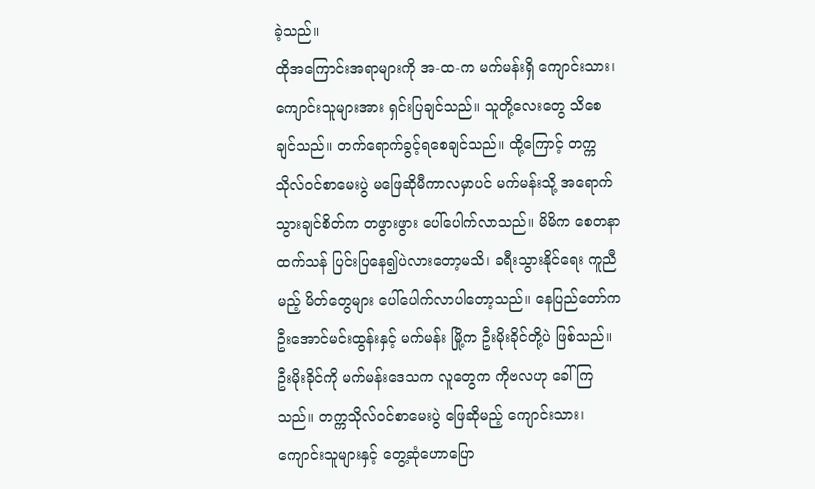ခဲ့သည်။
ထိုအကြောင်းအရာများကို အ-ထ-က မက်မန်းရှိ ကျောင်းသား၊ ကျောင်းသူများအား ရှင်းပြချင်သည်။ သူတို့လေးတွေ သိစေချင်သည်။ တက်ရောက်ခွင့်ရစေချင်သည်။ ထို့ကြောင့် တက္ကသိုလ်ဝင်စာမေးပွဲ မဖြေဆိုမီကာလမှာပင် မက်မန်းသို့ အရောက်သွားချင်စိတ်က တဖွားဖွား ပေါ်ပေါက်လာသည်။ မိမိက စေတနာထက်သန် ပြင်းပြနေ၍ပဲလားတော့မသိ၊ ခရီးသွားနိုင်ရေး ကူညီ မည့် မိတ်တွေများ ပေါ်ပေါက်လာပါတော့သည်။ နေပြည်တော်က ဦးအောင်မင်းထွန်းနှင့် မက်မန်း မြို့က ဦးမိုးခိုင်တို့ပဲ ဖြစ်သည်။ ဦးမိုးခိုင်ကို မက်မန်းဒေသက လူတွေက ကိုဗလဟု ခေါ်ကြသည်။ တက္ကသိုလ်ဝင်စာမေးပွဲ ဖြေဆိုမည့် ကျောင်းသား၊ ကျောင်းသူများနှင့် တွေ့ဆုံဟောပြော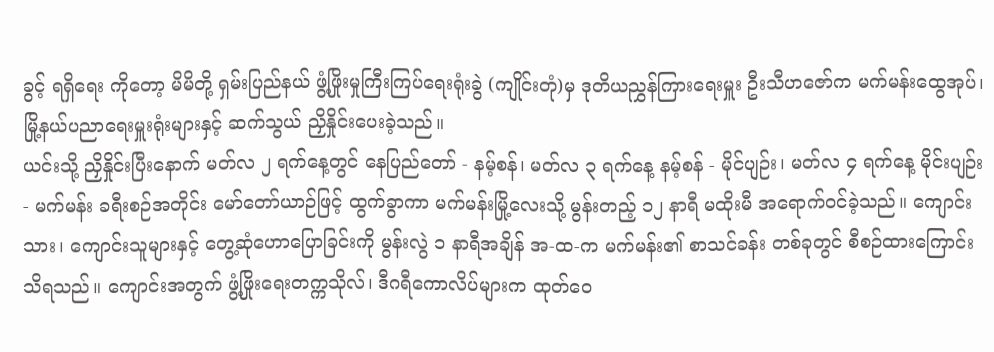ခွင့် ရရှိရေး ကိုတော့ မိမိတို့ ရှမ်းပြည်နယ် ဖွံ့ဖြိုးမှုကြီးကြပ်ရေးရုံးခွဲ (ကျိုင်းတုံ)မှ ဒုတိယညွှန်ကြားရေးမှူး ဦးသီဟဇော်က မက်မန်းထွေအုပ်၊ မြို့နယ်ပညာရေးမှူးရုံးများနှင့် ဆက်သွယ် ညှိနှိုင်းပေးခဲ့သည်။
ယင်းသို့ ညှိနှိုင်းပြီးနောက် မတ်လ ၂ ရက်နေ့တွင် နေပြည်တော် - နမ့်စန်၊ မတ်လ ၃ ရက်နေ့ နမ့်စန် - မိုင်ပျဉ်း၊ မတ်လ ၄ ရက်နေ့ မိုင်းပျဉ်း - မက်မန်း ခရီးစဉ်အတိုင်း မော်တော်ယာဉ်ဖြင့် ထွက်ခွာကာ မက်မန်းမြို့လေးသို့ မွန်းတည့် ၁၂ နာရီ မထိုးမီ အရောက်ဝင်ခဲ့သည်။ ကျောင်းသား၊ ကျောင်းသူများနှင့် တွေ့ဆုံဟောပြောခြင်းကို မွန်းလွဲ ၁ နာရီအချိန် အ-ထ-က မက်မန်း၏ စာသင်ခန်း တစ်ခုတွင် စီစဉ်ထားကြောင်းသိရသည်။ ကျောင်းအတွက် ဖွံ့ဖြိုးရေးတက္ကသိုလ်၊ ဒီဂရီကောလိပ်များက ထုတ်ဝေ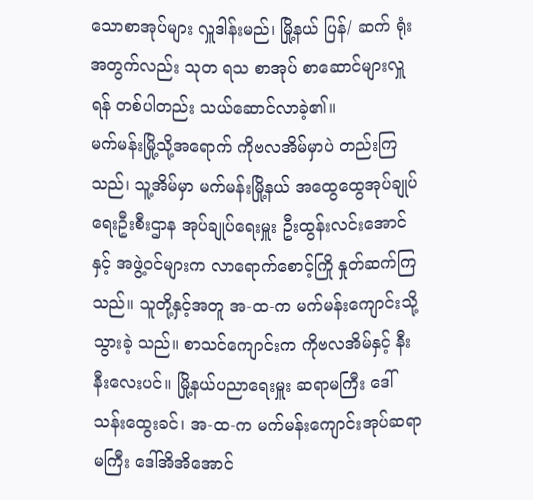သောစာအုပ်များ လှူဒါန်းမည်၊ မြို့နယ် ပြန်/ ဆက် ရုံးအတွက်လည်း သုတ ရသ စာအုပ် စာဆောင်များလှူရန် တစ်ပါတည်း သယ်ဆောင်လာခဲ့၏။
မက်မန်းမြို့သို့အရောက် ကိုဗလအိမ်မှာပဲ တည်းကြသည်၊ သူ့အိမ်မှာ မက်မန်းမြို့နယ် အထွေထွေအုပ်ချုပ်ရေးဦးစီးဌာန အုပ်ချုပ်ရေးမှူး ဦးထွန်းလင်းအောင်နှင့် အဖွဲ့ဝင်များက လာရောက်စောင့်ကြို နှုတ်ဆက်ကြသည်။ သူတို့နှင့်အတူ အ-ထ-က မက်မန်းကျောင်းသို့ သွားခဲ့ သည်။ စာသင်ကျောင်းက ကိုဗလအိမ်နှင့် နီးနီးလေးပင်။ မြို့နယ်ပညာရေးမှူး ဆရာမကြီး ဒေါ်သန်းထွေးခင်၊ အ-ထ-က မက်မန်းကျောင်းအုပ်ဆရာမကြီး ဒေါ်အိအိအောင်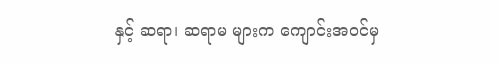နှင့် ဆရာ၊ ဆရာမ များက ကျောင်းအဝင်မှ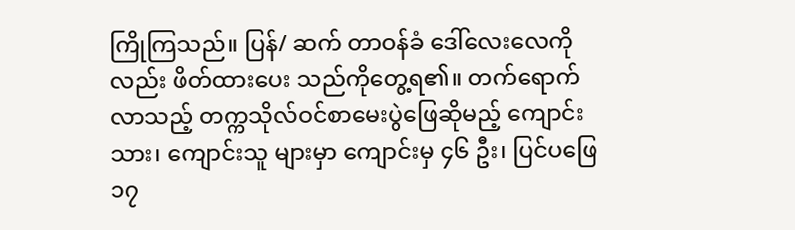ကြိုကြသည်။ ပြန်/ ဆက် တာဝန်ခံ ဒေါ်လေးလေကိုလည်း ဖိတ်ထားပေး သည်ကိုတွေ့ရ၏။ တက်ရောက်လာသည့် တက္ကသိုလ်ဝင်စာမေးပွဲဖြေဆိုမည့် ကျောင်းသား၊ ကျောင်းသူ များမှာ ကျောင်းမှ ၄၆ ဦး၊ ပြင်ပဖြေ ၁၇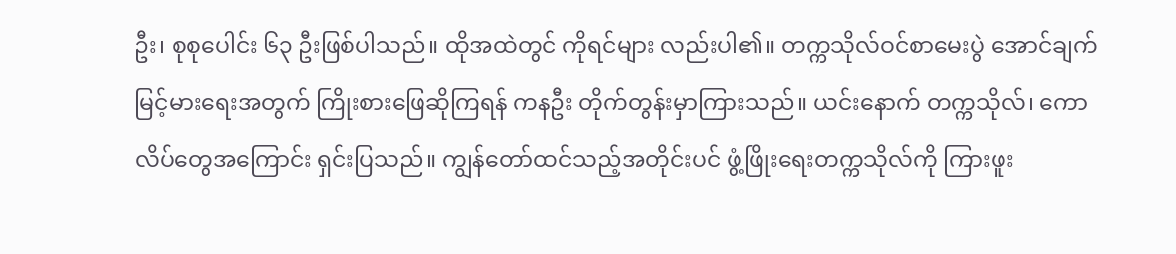ဦး၊ စုစုပေါင်း ၆၃ ဦးဖြစ်ပါသည်။ ထိုအထဲတွင် ကိုရင်များ လည်းပါ၏။ တက္ကသိုလ်ဝင်စာမေးပွဲ အောင်ချက်မြင့်မားရေးအတွက် ကြိုးစားဖြေဆိုကြရန် ကနဦး တိုက်တွန်းမှာကြားသည်။ ယင်းနောက် တက္ကသိုလ်၊ ကောလိပ်တွေအကြောင်း ရှင်းပြသည်။ ကျွန်တော်ထင်သည့်အတိုင်းပင် ဖွံ့ဖြိုးရေးတက္ကသိုလ်ကို ကြားဖူး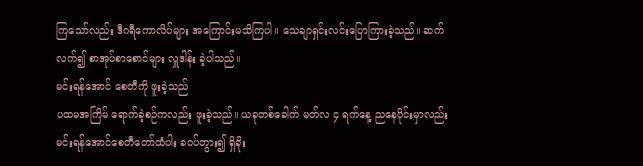ကြသော်လည်း ဒီဂရီကောလိပ်များ အကြောင်းမသိကြပါ။ သေချာရှင်းလင်းပြောကြားခဲ့သည်။ ဆက်လက်၍ စာအုပ်စာစောင်များ လှူဒါန်း ခဲ့ပါသည်။
မင်းရန်အောင် စေတီကို ဖူးခဲ့သည်
ပထမအကြိမ် ရောက်ခဲ့စဉ်ကလည်း ဖူးခဲ့သည်။ ယခုတစ်ခေါက် မတ်လ ၄ ရက်နေ့ ညနေပိုင်းမှာလည်း မင်းရန်အောင်စေတီတော်ထံပါး ခဝပ်တွား၍ ရှိခိုး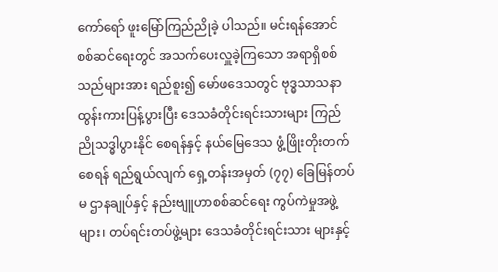ကော်ရော် ဖူးမြော်ကြည်ညိုခဲ့ ပါသည်။ မင်းရန်အောင် စစ်ဆင်ရေးတွင် အသက်ပေးလှူခဲ့ကြသော အရာရှိစစ်သည်များအား ရည်စူး၍ မော်ဖဒေသတွင် ဗုဒ္ဓသာသနာ ထွန်းကားပြန့်ပွားပြီး ဒေသခံတိုင်းရင်းသားများ ကြည်ညိုသဒ္ဓါပွားနိုင် စေရန်နှင့် နယ်မြေဒေသ ဖွံ့ဖြိုးတိုးတက်စေရန် ရည်ရွယ်လျက် ရှေ့တန်းအမှတ် (၇၇) ခြေမြန်တပ်မ ဌာနချုပ်နှင့် နည်းဗျူဟာစစ်ဆင်ရေး ကွပ်ကဲမှုအဖွဲ့များ၊ တပ်ရင်းတပ်ဖွဲ့များ ဒေသခံတိုင်းရင်းသား များနှင့်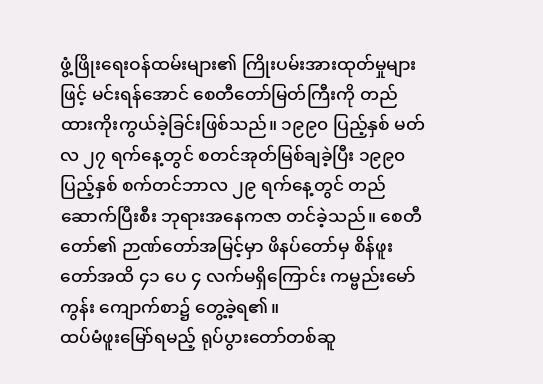ဖွံ့ဖြိုးရေးဝန်ထမ်းများ၏ ကြိုးပမ်းအားထုတ်မှုများဖြင့် မင်းရန်အောင် စေတီတော်မြတ်ကြီးကို တည်ထားကိုးကွယ်ခဲ့ခြင်းဖြစ်သည်။ ၁၉၉၀ ပြည့်နှစ် မတ် လ ၂၇ ရက်နေ့တွင် စတင်အုတ်မြစ်ချခဲ့ပြီး ၁၉၉၀ ပြည့်နှစ် စက်တင်ဘာလ ၂၉ ရက်နေ့တွင် တည်ဆောက်ပြီးစီး ဘုရားအနေကဇာ တင်ခဲ့သည်။ စေတီတော်၏ ဉာဏ်တော်အမြင့်မှာ ဖိနပ်တော်မှ စိန်ဖူးတော်အထိ ၄၁ ပေ ၄ လက်မရှိကြောင်း ကမ္ဗည်းမော်ကွန်း ကျောက်စာ၌ တွေ့ခဲ့ရ၏။
ထပ်မံဖူးမြော်ရမည့် ရုပ်ပွားတော်တစ်ဆူ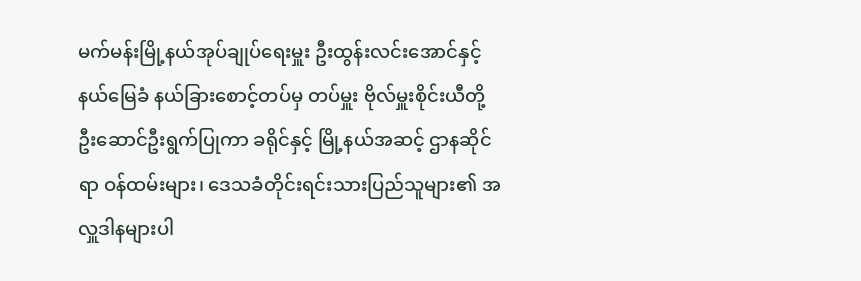မက်မန်းမြို့နယ်အုပ်ချုပ်ရေးမှူး ဦးထွန်းလင်းအောင်နှင့် နယ်မြေခံ နယ်ခြားစောင့်တပ်မှ တပ်မှူး ဗိုလ်မှူးစိုင်းယီတို့ ဦးဆောင်ဦးရွက်ပြုကာ ခရိုင်နှင့် မြို့နယ်အဆင့် ဌာနဆိုင်ရာ ဝန်ထမ်းများ၊ ဒေသခံတိုင်းရင်းသားပြည်သူများ၏ အလှူဒါနများပါ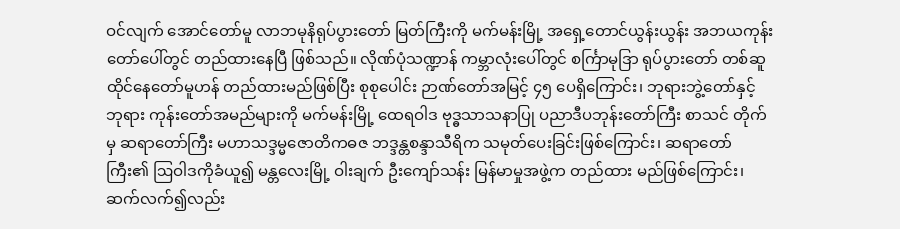ဝင်လျက် အောင်တော်မူ လာဘမုနိရုပ်ပွားတော် မြတ်ကြီးကို မက်မန်းမြို့ အရှေ့တောင်ယွန်းယွန်း အဘယကုန်းတော်ပေါ်တွင် တည်ထားနေပြီ ဖြစ်သည်။ လိုဏ်ပုံသဏ္ဍာန် ကမ္ဘာလုံးပေါ်တွင် စင်္ကြာမုဒြာ ရုပ်ပွားတော် တစ်ဆူ ထိုင်နေတော်မူဟန် တည်ထားမည်ဖြစ်ပြီး စုစုပေါင်း ဉာဏ်တော်အမြင့် ၄၅ ပေရှိကြောင်း၊ ဘုရားဘွဲ့တော်နှင့် ဘုရား ကုန်းတော်အမည်များကို မက်မန်းမြို့ ထေရဝါဒ ဗုဒ္ဓသာသနာပြု ပညာဒီပဘုန်းတော်ကြီး စာသင် တိုက်မှ ဆရာတော်ကြီး မဟာသဒ္ဒမ္မဇောတိကဓဇ ဘဒ္ဒန္တစန္ဒာသီရိက သမုတ်ပေးခြင်းဖြစ်ကြောင်း၊ ဆရာတော်ကြီး၏ ဩဝါဒကိုခံယူ၍ မန္တလေးမြို့ ဝါးချက် ဦးကျော်သန်း မြန်မာမှုအဖွဲ့က တည်ထား မည်ဖြစ်ကြောင်း၊ ဆက်လက်၍လည်း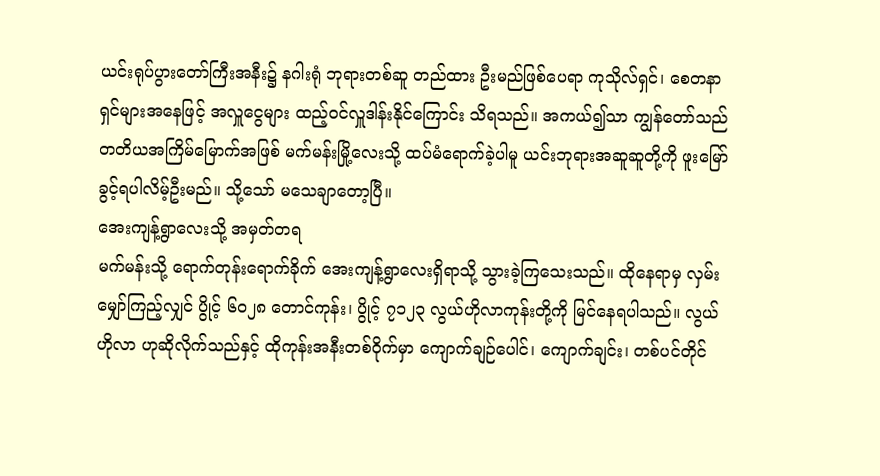ယင်းရုပ်ပွားတော်ကြီးအနီး၌ နဂါးရုံ ဘုရားတစ်ဆူ တည်ထား ဦးမည်ဖြစ်ပေရာ ကုသိုလ်ရှင်၊ စေတနာရှင်များအနေဖြင့် အလှူငွေများ ထည့်ဝင်လှူဒါန်းနိုင်ကြောင်း သိရသည်။ အကယ်၍သာ ကျွန်တော်သည် တတိယအကြိမ်မြောက်အဖြစ် မက်မန်းမြို့လေးသို့ ထပ်မံရောက်ခဲ့ပါမူ ယင်းဘုရားအဆူဆူတို့ကို ဖူးမြော်ခွင့်ရပါလိမ့်ဦးမည်။ သို့သော် မသေချာတော့ပြီ။
အေးကျန့်ရွာလေးသို့ အမှတ်တရ
မက်မန်းသို့ ရောက်တုန်းရောက်ခိုက် အေးကျန့်ရွာလေးရှိရာသို့ သွားခဲ့ကြသေးသည်။ ထိုနေရာမှ လှမ်းမျှော်ကြည့်လျှင် ပွိုင့် ၆၀၂၈ တောင်ကုန်း၊ ပွိုင့် ၇၁၂၃ လွယ်ဟိုလာကုန်းတို့ကို မြင်နေရပါသည်။ လွယ်ဟိုလာ ဟုဆိုလိုက်သည်နှင့် ထိုကုန်းအနီးတစ်ဝိုက်မှာ ကျောက်ချဉ်ပေါင်၊ ကျောက်ချင်း၊ တစ်ပင်တိုင်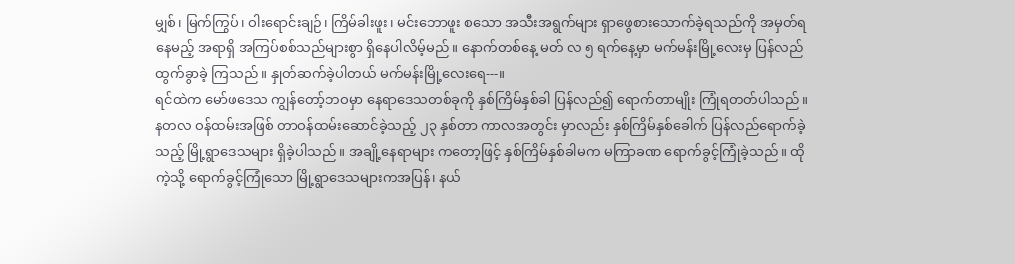မျှစ်၊ မြက်ကြွပ်၊ ဝါးရောင်းချဉ်၊ ကြိမ်ခါးဖူး၊ မင်းဘောဖူး စသော အသီးအရွက်များ ရှာဖွေစားသောက်ခဲ့ရသည်ကို အမှတ်ရနေမည့် အရာရှိ အကြပ်စစ်သည်များစွာ ရှိနေပါလိမ့်မည်။ နောက်တစ်နေ့ မတ် လ ၅ ရက်နေ့မှာ မက်မန်းမြို့လေးမှ ပြန်လည်ထွက်ခွာခဲ့ ကြသည်။ နှုတ်ဆက်ခဲ့ပါတယ် မက်မန်းမြို့လေးရေ---။
ရင်ထဲက မော်ဖဒေသ ကျွန်တော့်ဘဝမှာ နေရာဒေသတစ်ခုကို နှစ်ကြိမ်နှစ်ခါ ပြန်လည်၍ ရောက်တာမျိုး ကြုံရတတ်ပါသည်။ နတလ ဝန်ထမ်းအဖြစ် တာဝန်ထမ်းဆောင်ခဲ့သည့် ၂၃ နှစ်တာ ကာလအတွင်း မှာလည်း နှစ်ကြိမ်နှစ်ခေါက် ပြန်လည်ရောက်ခဲ့သည့် မြို့ရွာဒေသများ ရှိခဲ့ပါသည်။ အချို့နေရာများ ကတော့ဖြင့် နှစ်ကြိမ်နှစ်ခါမက မကြာခဏ ရောက်ခွင့်ကြုံခဲ့သည်။ ထိုကဲ့သို့ ရောက်ခွင့်ကြုံသော မြို့ရွာဒေသများကအပြန်၊ နယ်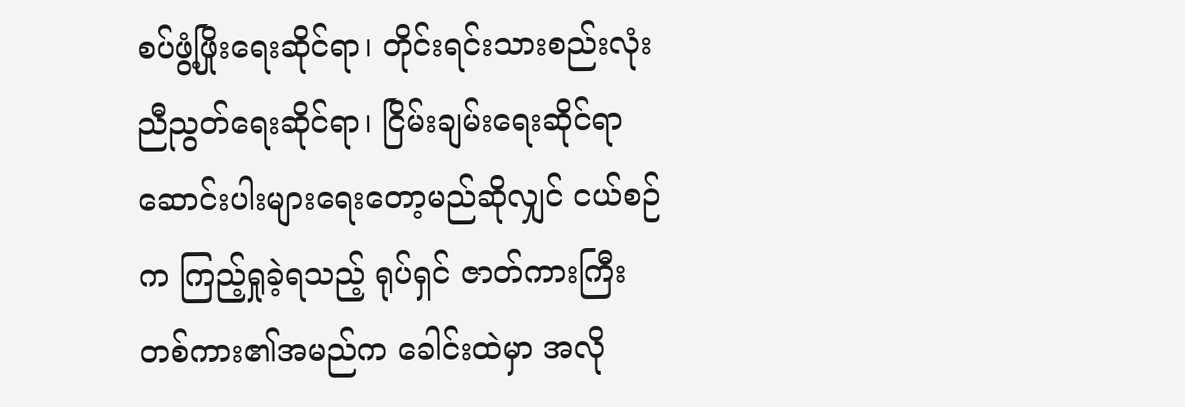စပ်ဖွံ့ဖြိုးရေးဆိုင်ရာ၊ တိုင်းရင်းသားစည်းလုံးညီညွတ်ရေးဆိုင်ရာ၊ ငြိမ်းချမ်းရေးဆိုင်ရာ ဆောင်းပါးများရေးတော့မည်ဆိုလျှင် ငယ်စဉ်က ကြည့်ရှုခဲ့ရသည့် ရုပ်ရှင် ဇာတ်ကားကြီး တစ်ကား၏အမည်က ခေါင်းထဲမှာ အလို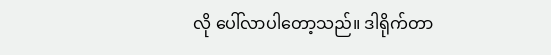လို ပေါ်လာပါတော့သည်။ ဒါရိုက်တာ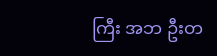ကြီး အဘ ဦးတ